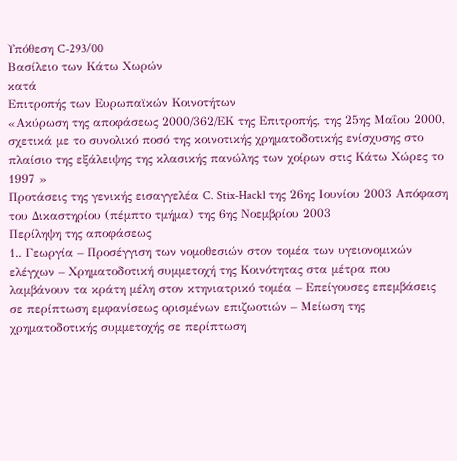Υπόθεση C-293/00
Βασίλειο των Κάτω Χωρών
κατά
Επιτροπής των Ευρωπαϊκών Κοινοτήτων
«Ακύρωση της αποφάσεως 2000/362/ΕΚ της Επιτροπής, της 25ης Μαΐου 2000, σχετικά με το συνολικό ποσό της κοινοτικής χρηματοδοτικής ενίσχυσης στο πλαίσιο της εξάλειψης της κλασικής πανώλης των χοίρων στις Κάτω Χώρες το 1997 »
Προτάσεις της γενικής εισαγγελέα C. Stix-Hackl της 26ης Ιουνίου 2003 Απόφαση του Δικαστηρίου (πέμπτο τμήμα) της 6ης Νοεμβρίου 2003
Περίληψη της αποφάσεως
1.. Γεωργία – Προσέγγιση των νομοθεσιών στον τομέα των υγειονομικών ελέγχων – Χρηματοδοτική συμμετοχή της Κοινότητας στα μέτρα που λαμβάνουν τα κράτη μέλη στον κτηνιατρικό τομέα – Επείγουσες επεμβάσεις σε περίπτωση εμφανίσεως ορισμένων επιζωοτιών – Μείωση της χρηματοδοτικής συμμετοχής σε περίπτωση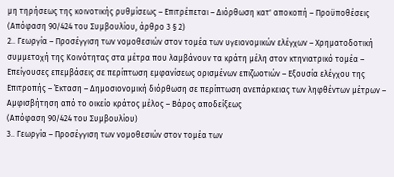μη τηρήσεως της κοινοτικής ρυθμίσεως – Επιτρέπεται – Διόρθωση κατ' αποκοπή – Προϋποθέσεις
(Απόφαση 90/424 του Συμβουλίου, άρθρο 3 § 2)
2.. Γεωργία – Προσέγγιση των νομοθεσιών στον τομέα των υγειονομικών ελέγχων – Χρηματοδοτική συμμετοχή της Κοινότητας στα μέτρα που λαμβάνουν τα κράτη μέλη στον κτηνιατρικό τομέα – Επείγουσες επεμβάσεις σε περίπτωση εμφανίσεως ορισμένων επιζωοτιών – Εξουσία ελέγχου της Επιτροπής – Έκταση – Δημοσιονομική διόρθωση σε περίπτωση ανεπάρκειας των ληφθέντων μέτρων – Αμφισβήτηση από το οικείο κράτος μέλος – Βάρος αποδείξεως
(Απόφαση 90/424 του Συμβουλίου)
3.. Γεωργία – Προσέγγιση των νομοθεσιών στον τομέα των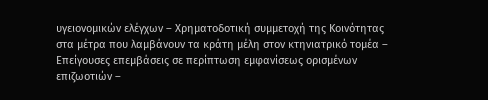υγειονομικών ελέγχων – Χρηματοδοτική συμμετοχή της Κοινότητας στα μέτρα που λαμβάνουν τα κράτη μέλη στον κτηνιατρικό τομέα – Επείγουσες επεμβάσεις σε περίπτωση εμφανίσεως ορισμένων επιζωοτιών –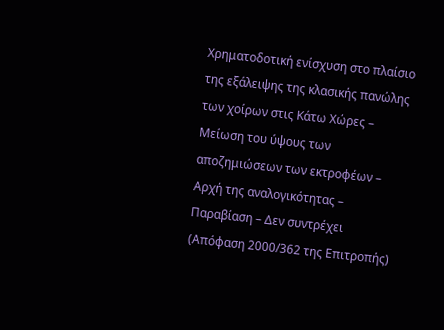Χρηματοδοτική ενίσχυση στο πλαίσιο της εξάλειψης της κλασικής πανώλης των χοίρων στις Κάτω Χώρες – Μείωση του ύψους των αποζημιώσεων των εκτροφέων – Αρχή της αναλογικότητας – Παραβίαση – Δεν συντρέχει
(Απόφαση 2000/362 της Επιτροπής)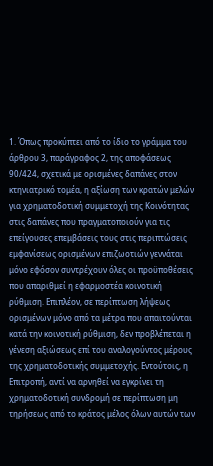1. Όπως προκύπτει από το ίδιο το γράμμα του άρθρου 3, παράγραφος 2, της αποφάσεως 90/424, σχετικά με ορισμένες δαπάνες στον κτηνιατρικό τομέα, η αξίωση των κρατών μελών για χρηματοδοτική συμμετοχή της Κοινότητας στις δαπάνες που πραγματοποιούν για τις επείγουσες επεμβάσεις τους στις περιπτώσεις εμφανίσεως ορισμένων επιζωοτιών γεννάται μόνο εφόσον συντρέχουν όλες οι προϋποθέσεις που απαριθμεί η εφαρμοστέα κοινοτική ρύθμιση. Επιπλέον, σε περίπτωση λήψεως ορισμένων μόνο από τα μέτρα που απαιτούνται κατά την κοινοτική ρύθμιση, δεν προβλέπεται η γένεση αξιώσεως επί του αναλογούντος μέρους της χρηματοδοτικής συμμετοχής. Εντούτοις, η Επιτροπή, αντί να αρνηθεί να εγκρίνει τη χρηματοδοτική συνδρομή σε περίπτωση μη τηρήσεως από το κράτος μέλος όλων αυτών των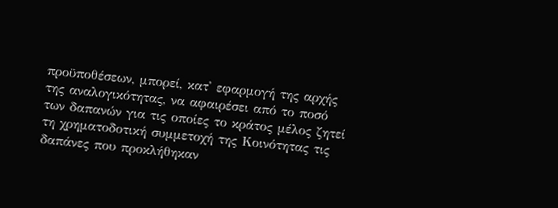προϋποθέσεων, μπορεί, κατ' εφαρμογή της αρχής της αναλογικότητας, να αφαιρέσει από το ποσό των δαπανών για τις οποίες το κράτος μέλος ζητεί τη χρηματοδοτική συμμετοχή της Κοινότητας τις δαπάνες που προκλήθηκαν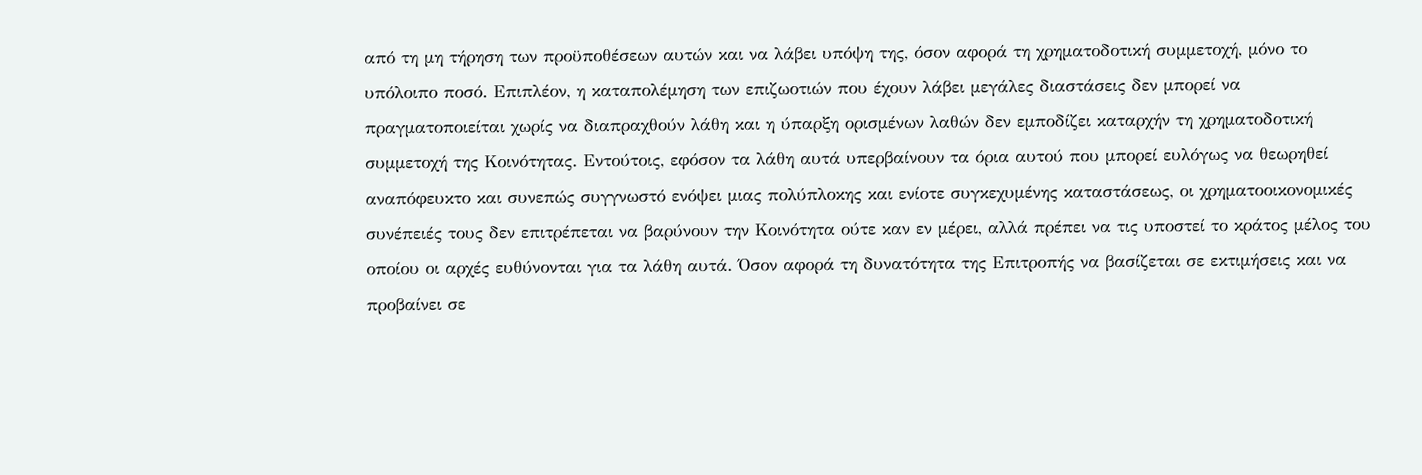από τη μη τήρηση των προϋποθέσεων αυτών και να λάβει υπόψη της, όσον αφορά τη χρηματοδοτική συμμετοχή, μόνο το υπόλοιπο ποσό. Επιπλέον, η καταπολέμηση των επιζωοτιών που έχουν λάβει μεγάλες διαστάσεις δεν μπορεί να πραγματοποιείται χωρίς να διαπραχθούν λάθη και η ύπαρξη ορισμένων λαθών δεν εμποδίζει καταρχήν τη χρηματοδοτική συμμετοχή της Κοινότητας. Εντούτοις, εφόσον τα λάθη αυτά υπερβαίνουν τα όρια αυτού που μπορεί ευλόγως να θεωρηθεί αναπόφευκτο και συνεπώς συγγνωστό ενόψει μιας πολύπλοκης και ενίοτε συγκεχυμένης καταστάσεως, οι χρηματοοικονομικές συνέπειές τους δεν επιτρέπεται να βαρύνουν την Κοινότητα ούτε καν εν μέρει, αλλά πρέπει να τις υποστεί το κράτος μέλος του οποίου οι αρχές ευθύνονται για τα λάθη αυτά. Όσον αφορά τη δυνατότητα της Επιτροπής να βασίζεται σε εκτιμήσεις και να προβαίνει σε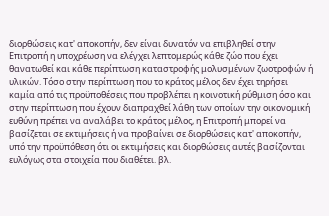διορθώσεις κατ' αποκοπήν, δεν είναι δυνατόν να επιβληθεί στην Επιτροπή η υποχρέωση να ελέγχει λεπτομερώς κάθε ζώο που έχει θανατωθεί και κάθε περίπτωση καταστροφής μολυσμένων ζωοτροφών ή υλικών. Τόσο στην περίπτωση που το κράτος μέλος δεν έχει τηρήσει καμία από τις προϋποθέσεις που προβλέπει η κοινοτική ρύθμιση όσο και στην περίπτωση που έχουν διαπραχθεί λάθη των οποίων την οικονομική ευθύνη πρέπει να αναλάβει το κράτος μέλος, η Επιτροπή μπορεί να βασίζεται σε εκτιμήσεις ή να προβαίνει σε διορθώσεις κατ' αποκοπήν, υπό την προϋπόθεση ότι οι εκτιμήσεις και διορθώσεις αυτές βασίζονται ευλόγως στα στοιχεία που διαθέτει. βλ.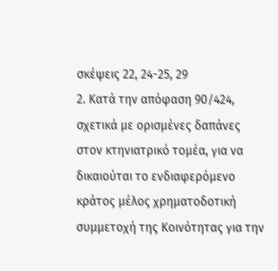σκέψεις 22, 24-25, 29
2. Κατά την απόφαση 90/424, σχετικά με ορισμένες δαπάνες στον κτηνιατρικό τομέα, για να δικαιούται το ενδιαφερόμενο κράτος μέλος χρηματοδοτική συμμετοχή της Κοινότητας για την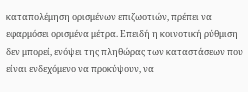καταπολέμηση ορισμένων επιζωοτιών, πρέπει να εφαρμόσει ορισμένα μέτρα. Επειδή η κοινοτική ρύθμιση δεν μπορεί, ενόψει της πληθώρας των καταστάσεων που είναι ενδεχόμενο να προκύψουν, να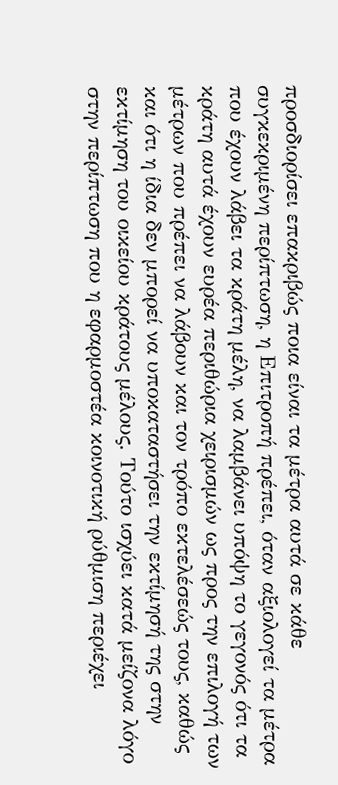προσδιορίσει επακριβώς ποια είναι τα μέτρα αυτά σε κάθε συγκεκριμένη περίπτωση, η Επιτροπή πρέπει, όταν αξιολογεί τα μέτρα που έχουν λάβει τα κράτη μέλη, να λαμβάνει υπόψη το γεγονός ότι τα κράτη αυτά έχουν ευρέα περιθώρια χειρισμών ως προς την επιλογή των μέτρων που πρέπει να λάβουν και τον τρόπο εκτελέσεώς τους, καθώς και ότι η ίδια δεν μπορεί να υποκαταστήσει την εκτίμησή της στην εκτίμηση του οικείου κράτους μέλους. Τούτο ισχύει κατά μείζονα λόγο στην περίπτωση που η εφαρμοστέα κοινοτική ρύθμιση περιέχει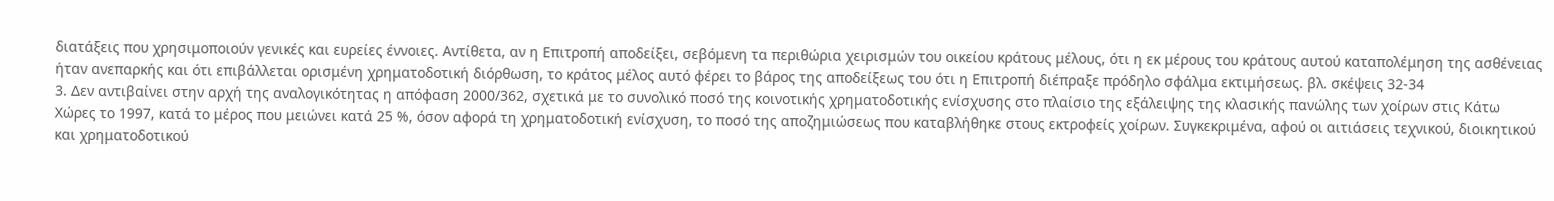διατάξεις που χρησιμοποιούν γενικές και ευρείες έννοιες. Αντίθετα, αν η Επιτροπή αποδείξει, σεβόμενη τα περιθώρια χειρισμών του οικείου κράτους μέλους, ότι η εκ μέρους του κράτους αυτού καταπολέμηση της ασθένειας ήταν ανεπαρκής και ότι επιβάλλεται ορισμένη χρηματοδοτική διόρθωση, το κράτος μέλος αυτό φέρει το βάρος της αποδείξεως του ότι η Επιτροπή διέπραξε πρόδηλο σφάλμα εκτιμήσεως. βλ. σκέψεις 32-34
3. Δεν αντιβαίνει στην αρχή της αναλογικότητας η απόφαση 2000/362, σχετικά με το συνολικό ποσό της κοινοτικής χρηματοδοτικής ενίσχυσης στο πλαίσιο της εξάλειψης της κλασικής πανώλης των χοίρων στις Κάτω Χώρες το 1997, κατά το μέρος που μειώνει κατά 25 %, όσον αφορά τη χρηματοδοτική ενίσχυση, το ποσό της αποζημιώσεως που καταβλήθηκε στους εκτροφείς χοίρων. Συγκεκριμένα, αφού οι αιτιάσεις τεχνικού, διοικητικού και χρηματοδοτικού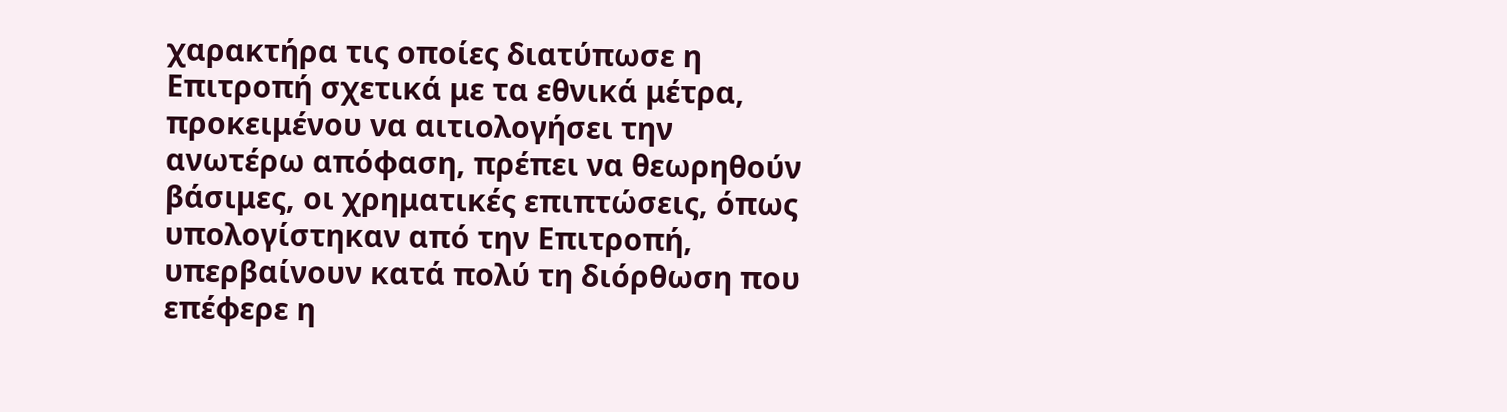χαρακτήρα τις οποίες διατύπωσε η Επιτροπή σχετικά με τα εθνικά μέτρα, προκειμένου να αιτιολογήσει την ανωτέρω απόφαση, πρέπει να θεωρηθούν βάσιμες, οι χρηματικές επιπτώσεις, όπως υπολογίστηκαν από την Επιτροπή, υπερβαίνουν κατά πολύ τη διόρθωση που επέφερε η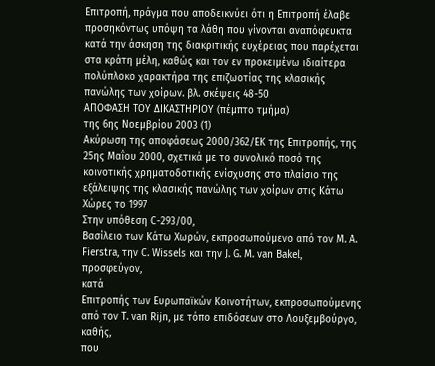Επιτροπή, πράγμα που αποδεικνύει ότι η Επιτροπή έλαβε προσηκόντως υπόψη τα λάθη που γίνονται αναπόφευκτα κατά την άσκηση της διακριτικής ευχέρειας που παρέχεται στα κράτη μέλη, καθώς και τον εν προκειμένω ιδιαίτερα πολύπλοκο χαρακτήρα της επιζωοτίας της κλασικής πανώλης των χοίρων. βλ. σκέψεις 48-50
ΑΠΟΦΑΣΗ ΤΟΥ ΔΙΚΑΣΤΗΡΙΟΥ (πέμπτο τμήμα)
της 6ης Νοεμβρίου 2003 (1)
Ακύρωση της αποφάσεως 2000/362/ΕΚ της Επιτροπής, της 25ης Μαΐου 2000, σχετικά με το συνολικό ποσό της κοινοτικής χρηματοδοτικής ενίσχυσης στο πλαίσιο της εξάλειψης της κλασικής πανώλης των χοίρων στις Κάτω Χώρες το 1997
Στην υπόθεση C-293/00,
Βασίλειο των Κάτω Χωρών, εκπροσωπούμενο από τον M. A. Fierstra, την C. Wissels και την J. G. M. van Bakel,
προσφεύγον,
κατά
Επιτροπής των Ευρωπαϊκών Κοινοτήτων, εκπροσωπούμενης από τον T. van Rijn, με τόπο επιδόσεων στο Λουξεμβούργο,
καθής,
που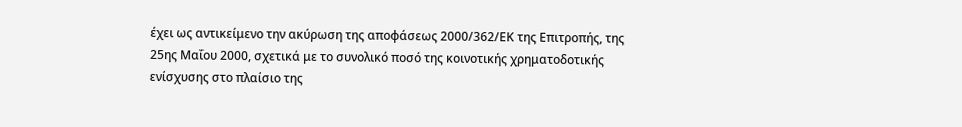έχει ως αντικείμενο την ακύρωση της αποφάσεως 2000/362/ΕΚ της Επιτροπής, της 25ης Μαΐου 2000, σχετικά με το συνολικό ποσό της κοινοτικής χρηματοδοτικής ενίσχυσης στο πλαίσιο της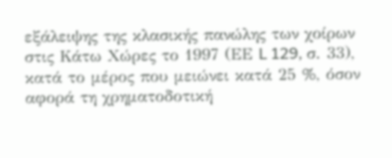εξάλειψης της κλασικής πανώλης των χοίρων στις Κάτω Χώρες το 1997 (ΕΕ L 129, σ. 33), κατά το μέρος που μειώνει κατά 25 %, όσον αφορά τη χρηματοδοτική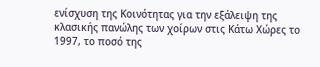ενίσχυση της Κοινότητας για την εξάλειψη της κλασικής πανώλης των χοίρων στις Κάτω Χώρες το 1997, το ποσό της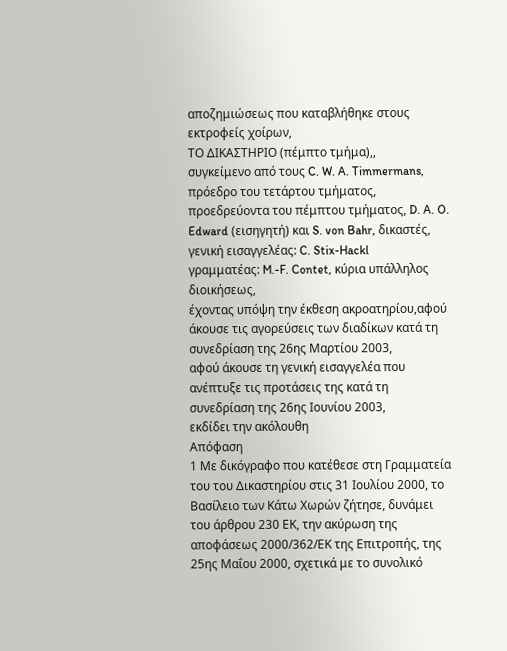αποζημιώσεως που καταβλήθηκε στους εκτροφείς χοίρων,
ΤΟ ΔΙΚΑΣΤΗΡΙΟ (πέμπτο τμήμα),,
συγκείμενο από τους C. W. A. Timmermans, πρόεδρο του τετάρτου τμήματος, προεδρεύοντα του πέμπτου τμήματος, D. A. O. Edward (εισηγητή) και S. von Bahr, δικαστές,
γενική εισαγγελέας: C. Stix-Hackl
γραμματέας: M.-F. Contet, κύρια υπάλληλος διοικήσεως,
έχοντας υπόψη την έκθεση ακροατηρίου,αφού άκουσε τις αγορεύσεις των διαδίκων κατά τη συνεδρίαση της 26ης Μαρτίου 2003,
αφού άκουσε τη γενική εισαγγελέα που ανέπτυξε τις προτάσεις της κατά τη συνεδρίαση της 26ης Ιουνίου 2003,
εκδίδει την ακόλουθη
Απόφαση
1 Με δικόγραφο που κατέθεσε στη Γραμματεία του του Δικαστηρίου στις 31 Ιουλίου 2000, το Βασίλειο των Κάτω Χωρών ζήτησε, δυνάμει του άρθρου 230 ΕΚ, την ακύρωση της αποφάσεως 2000/362/ΕΚ της Επιτροπής, της 25ης Μαΐου 2000, σχετικά με το συνολικό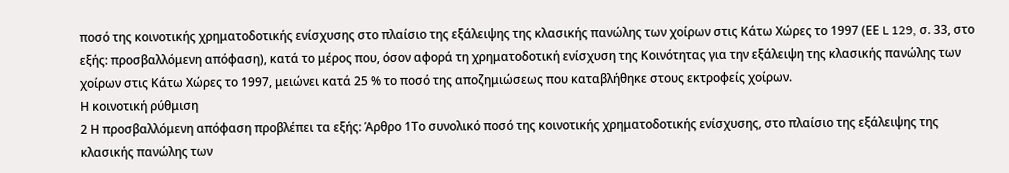ποσό της κοινοτικής χρηματοδοτικής ενίσχυσης στο πλαίσιο της εξάλειψης της κλασικής πανώλης των χοίρων στις Κάτω Χώρες το 1997 (ΕΕ L 129, σ. 33, στο εξής: προσβαλλόμενη απόφαση), κατά το μέρος που, όσον αφορά τη χρηματοδοτική ενίσχυση της Κοινότητας για την εξάλειψη της κλασικής πανώλης των χοίρων στις Κάτω Χώρες το 1997, μειώνει κατά 25 % το ποσό της αποζημιώσεως που καταβλήθηκε στους εκτροφείς χοίρων.
Η κοινοτική ρύθμιση
2 Η προσβαλλόμενη απόφαση προβλέπει τα εξής: Άρθρο 1Το συνολικό ποσό της κοινοτικής χρηματοδοτικής ενίσχυσης, στο πλαίσιο της εξάλειψης της κλασικής πανώλης των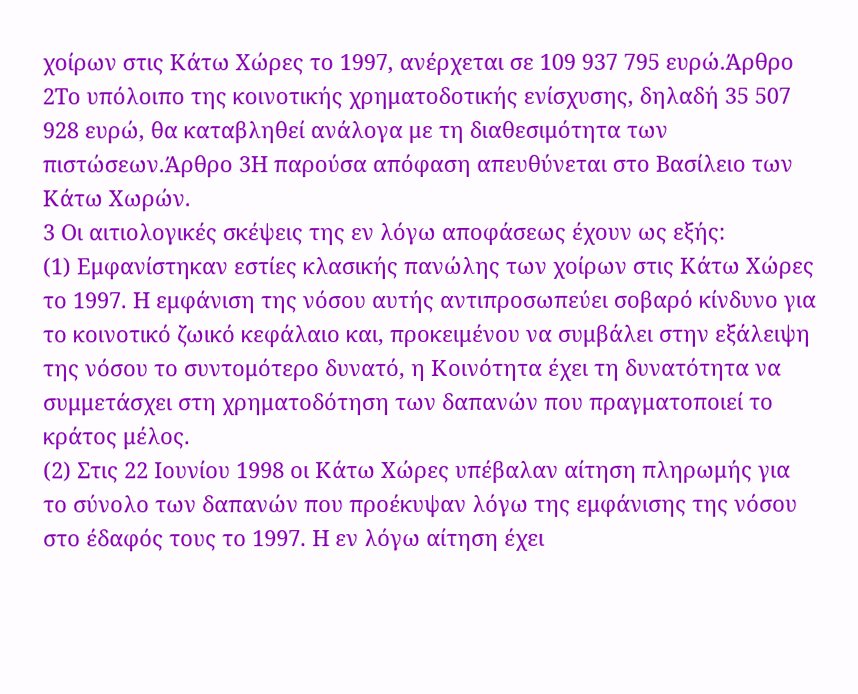χοίρων στις Κάτω Χώρες το 1997, ανέρχεται σε 109 937 795 ευρώ.Άρθρο 2Το υπόλοιπο της κοινοτικής χρηματοδοτικής ενίσχυσης, δηλαδή 35 507 928 ευρώ, θα καταβληθεί ανάλογα με τη διαθεσιμότητα των πιστώσεων.Άρθρο 3Η παρούσα απόφαση απευθύνεται στο Βασίλειο των Κάτω Χωρών.
3 Οι αιτιολογικές σκέψεις της εν λόγω αποφάσεως έχουν ως εξής:
(1) Εμφανίστηκαν εστίες κλασικής πανώλης των χοίρων στις Κάτω Χώρες το 1997. Η εμφάνιση της νόσου αυτής αντιπροσωπεύει σοβαρό κίνδυνο για το κοινοτικό ζωικό κεφάλαιο και, προκειμένου να συμβάλει στην εξάλειψη της νόσου το συντομότερο δυνατό, η Κοινότητα έχει τη δυνατότητα να συμμετάσχει στη χρηματοδότηση των δαπανών που πραγματοποιεί το κράτος μέλος.
(2) Στις 22 Ιουνίου 1998 οι Κάτω Χώρες υπέβαλαν αίτηση πληρωμής για το σύνολο των δαπανών που προέκυψαν λόγω της εμφάνισης της νόσου στο έδαφός τους το 1997. Η εν λόγω αίτηση έχει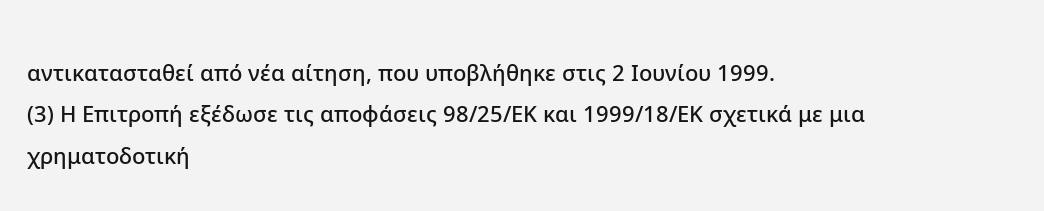αντικατασταθεί από νέα αίτηση, που υποβλήθηκε στις 2 Ιουνίου 1999.
(3) Η Επιτροπή εξέδωσε τις αποφάσεις 98/25/ΕΚ και 1999/18/ΕΚ σχετικά με μια χρηματοδοτική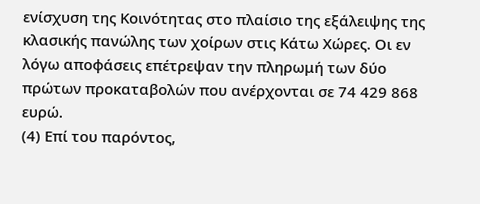ενίσχυση της Κοινότητας στο πλαίσιο της εξάλειψης της κλασικής πανώλης των χοίρων στις Κάτω Χώρες. Οι εν λόγω αποφάσεις επέτρεψαν την πληρωμή των δύο πρώτων προκαταβολών που ανέρχονται σε 74 429 868 ευρώ.
(4) Επί του παρόντος,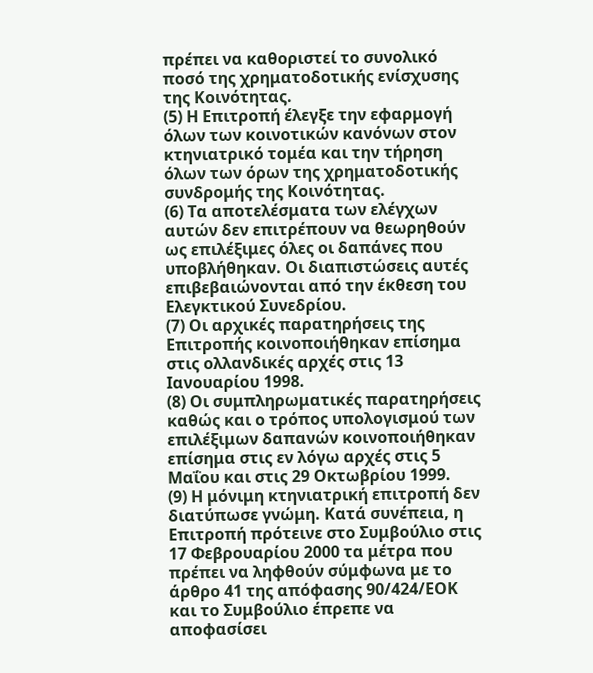πρέπει να καθοριστεί το συνολικό ποσό της χρηματοδοτικής ενίσχυσης της Κοινότητας.
(5) Η Επιτροπή έλεγξε την εφαρμογή όλων των κοινοτικών κανόνων στον κτηνιατρικό τομέα και την τήρηση όλων των όρων της χρηματοδοτικής συνδρομής της Κοινότητας.
(6) Τα αποτελέσματα των ελέγχων αυτών δεν επιτρέπουν να θεωρηθούν ως επιλέξιμες όλες οι δαπάνες που υποβλήθηκαν. Οι διαπιστώσεις αυτές επιβεβαιώνονται από την έκθεση του Ελεγκτικού Συνεδρίου.
(7) Οι αρχικές παρατηρήσεις της Επιτροπής κοινοποιήθηκαν επίσημα στις ολλανδικές αρχές στις 13 Ιανουαρίου 1998.
(8) Οι συμπληρωματικές παρατηρήσεις καθώς και ο τρόπος υπολογισμού των επιλέξιμων δαπανών κοινοποιήθηκαν επίσημα στις εν λόγω αρχές στις 5 Μαΐου και στις 29 Οκτωβρίου 1999.
(9) Η μόνιμη κτηνιατρική επιτροπή δεν διατύπωσε γνώμη. Κατά συνέπεια, η Επιτροπή πρότεινε στο Συμβούλιο στις 17 Φεβρουαρίου 2000 τα μέτρα που πρέπει να ληφθούν σύμφωνα με το άρθρο 41 της απόφασης 90/424/ΕΟΚ και το Συμβούλιο έπρεπε να αποφασίσει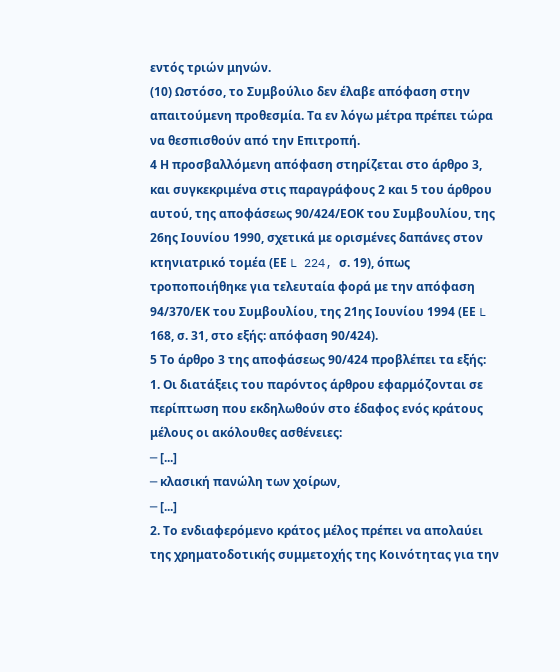εντός τριών μηνών.
(10) Ωστόσο, το Συμβούλιο δεν έλαβε απόφαση στην απαιτούμενη προθεσμία. Τα εν λόγω μέτρα πρέπει τώρα να θεσπισθούν από την Επιτροπή.
4 Η προσβαλλόμενη απόφαση στηρίζεται στο άρθρο 3, και συγκεκριμένα στις παραγράφους 2 και 5 του άρθρου αυτού, της αποφάσεως 90/424/ΕΟΚ του Συμβουλίου, της 26ης Ιουνίου 1990, σχετικά με ορισμένες δαπάνες στον κτηνιατρικό τομέα (ΕΕ L 224, σ. 19), όπως τροποποιήθηκε για τελευταία φορά με την απόφαση 94/370/ΕΚ του Συμβουλίου, της 21ης Ιουνίου 1994 (ΕΕ L 168, σ. 31, στο εξής: απόφαση 90/424).
5 Το άρθρο 3 της αποφάσεως 90/424 προβλέπει τα εξής:
1. Οι διατάξεις του παρόντος άρθρου εφαρμόζονται σε περίπτωση που εκδηλωθούν στο έδαφος ενός κράτους μέλους οι ακόλουθες ασθένειες:
─ [...]
─ κλασική πανώλη των χοίρων,
─ [...]
2. Το ενδιαφερόμενο κράτος μέλος πρέπει να απολαύει της χρηματοδοτικής συμμετοχής της Κοινότητας για την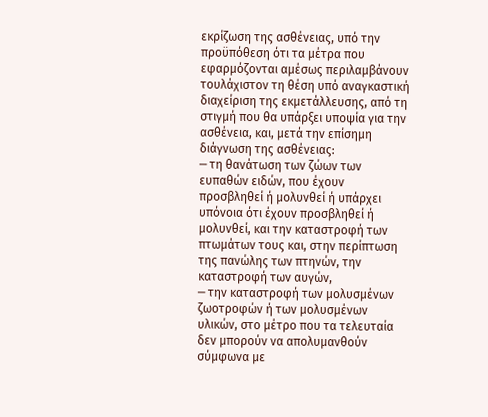εκρίζωση της ασθένειας, υπό την προϋπόθεση ότι τα μέτρα που εφαρμόζονται αμέσως περιλαμβάνουν τουλάχιστον τη θέση υπό αναγκαστική διαχείριση της εκμετάλλευσης, από τη στιγμή που θα υπάρξει υποψία για την ασθένεια, και, μετά την επίσημη διάγνωση της ασθένειας:
─ τη θανάτωση των ζώων των ευπαθών ειδών, που έχουν προσβληθεί ή μολυνθεί ή υπάρχει υπόνοια ότι έχουν προσβληθεί ή μολυνθεί, και την καταστροφή των πτωμάτων τους και, στην περίπτωση της πανώλης των πτηνών, την καταστροφή των αυγών,
─ την καταστροφή των μολυσμένων ζωοτροφών ή των μολυσμένων υλικών, στο μέτρο που τα τελευταία δεν μπορούν να απολυμανθούν σύμφωνα με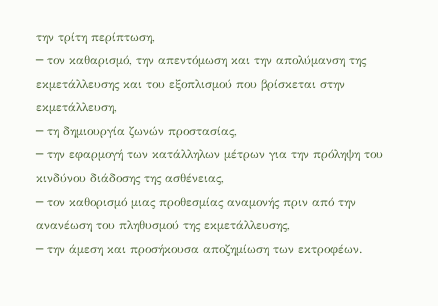την τρίτη περίπτωση,
─ τον καθαρισμό, την απεντόμωση και την απολύμανση της εκμετάλλευσης και του εξοπλισμού που βρίσκεται στην εκμετάλλευση,
─ τη δημιουργία ζωνών προστασίας,
─ την εφαρμογή των κατάλληλων μέτρων για την πρόληψη του κινδύνου διάδοσης της ασθένειας,
─ τον καθορισμό μιας προθεσμίας αναμονής πριν από την ανανέωση του πληθυσμού της εκμετάλλευσης,
─ την άμεση και προσήκουσα αποζημίωση των εκτροφέων.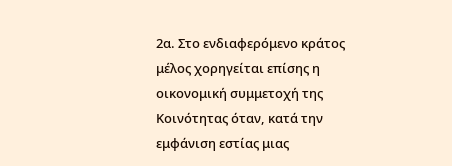2α. Στο ενδιαφερόμενο κράτος μέλος χορηγείται επίσης η οικονομική συμμετοχή της Κοινότητας όταν, κατά την εμφάνιση εστίας μιας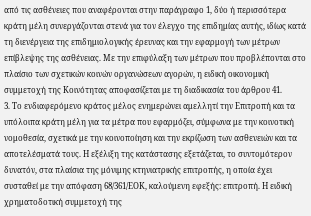από τις ασθένειες που αναφέρονται στην παράγραφο 1, δύο ή περισσότερα κράτη μέλη συνεργάζονται στενά για τον έλεγχο της επιδημίας αυτής, ιδίως κατά τη διενέργεια της επιδημιολογικής έρευνας και την εφαρμογή των μέτρων επίβλεψης της ασθένειας. Με την επιφύλαξη των μέτρων που προβλέπονται στο πλαίσιο των σχετικών κοινών οργανώσεων αγορών, η ειδική οικονομική συμμετοχή της Κοινότητας αποφασίζεται με τη διαδικασία του άρθρου 41.
3. Το ενδιαφερόμενο κράτος μέλος ενημερώνει αμελλητί την Επιτροπή και τα υπόλοιπα κράτη μέλη για τα μέτρα που εφαρμόζει, σύμφωνα με την κοινοτική νομοθεσία, σχετικά με την κοινοποίηση και την εκρίζωση των ασθενειών και τα αποτελέσματά τους. Η εξέλιξη της κατάστασης εξετάζεται, το συντομότερον δυνατόν, στα πλαίσια της μόνιμης κτηνιατρικής επιτροπής, η οποία έχει συσταθεί με την απόφαση 68/361/ΕΟΚ, καλούμενη εφεξής: επιτροπή. Η ειδική χρηματοδοτική συμμετοχή της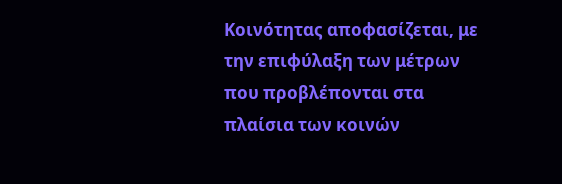Κοινότητας αποφασίζεται, με την επιφύλαξη των μέτρων που προβλέπονται στα πλαίσια των κοινών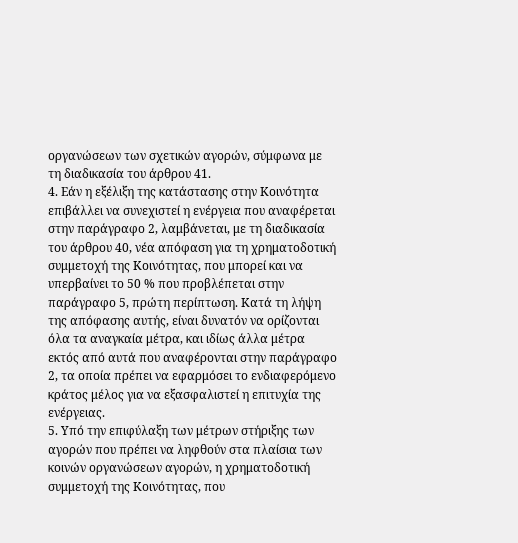οργανώσεων των σχετικών αγορών, σύμφωνα με τη διαδικασία του άρθρου 41.
4. Εάν η εξέλιξη της κατάστασης στην Κοινότητα επιβάλλει να συνεχιστεί η ενέργεια που αναφέρεται στην παράγραφο 2, λαμβάνεται, με τη διαδικασία του άρθρου 40, νέα απόφαση για τη χρηματοδοτική συμμετοχή της Κοινότητας, που μπορεί και να υπερβαίνει το 50 % που προβλέπεται στην παράγραφο 5, πρώτη περίπτωση. Κατά τη λήψη της απόφασης αυτής, είναι δυνατόν να ορίζονται όλα τα αναγκαία μέτρα, και ιδίως άλλα μέτρα εκτός από αυτά που αναφέρονται στην παράγραφο 2, τα οποία πρέπει να εφαρμόσει το ενδιαφερόμενο κράτος μέλος για να εξασφαλιστεί η επιτυχία της ενέργειας.
5. Υπό την επιφύλαξη των μέτρων στήριξης των αγορών που πρέπει να ληφθούν στα πλαίσια των κοινών οργανώσεων αγορών, η χρηματοδοτική συμμετοχή της Κοινότητας, που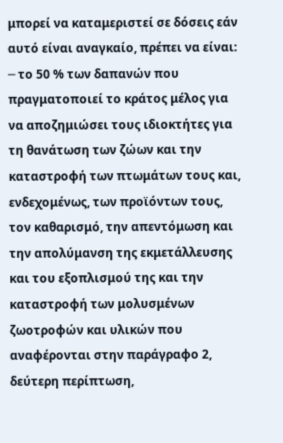μπορεί να καταμεριστεί σε δόσεις εάν αυτό είναι αναγκαίο, πρέπει να είναι:
─ το 50 % των δαπανών που πραγματοποιεί το κράτος μέλος για να αποζημιώσει τους ιδιοκτήτες για τη θανάτωση των ζώων και την καταστροφή των πτωμάτων τους και, ενδεχομένως, των προϊόντων τους, τον καθαρισμό, την απεντόμωση και την απολύμανση της εκμετάλλευσης και του εξοπλισμού της και την καταστροφή των μολυσμένων ζωοτροφών και υλικών που αναφέρονται στην παράγραφο 2, δεύτερη περίπτωση,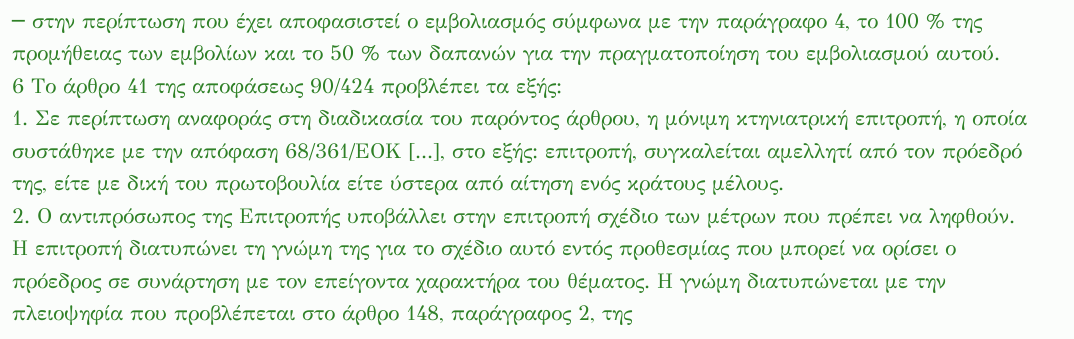─ στην περίπτωση που έχει αποφασιστεί ο εμβολιασμός σύμφωνα με την παράγραφο 4, το 100 % της προμήθειας των εμβολίων και το 50 % των δαπανών για την πραγματοποίηση του εμβολιασμού αυτού.
6 Το άρθρο 41 της αποφάσεως 90/424 προβλέπει τα εξής:
1. Σε περίπτωση αναφοράς στη διαδικασία του παρόντος άρθρου, η μόνιμη κτηνιατρική επιτροπή, η οποία συστάθηκε με την απόφαση 68/361/ΕΟΚ [...], στο εξής: επιτροπή, συγκαλείται αμελλητί από τον πρόεδρό της, είτε με δική του πρωτοβουλία είτε ύστερα από αίτηση ενός κράτους μέλους.
2. Ο αντιπρόσωπος της Επιτροπής υποβάλλει στην επιτροπή σχέδιο των μέτρων που πρέπει να ληφθούν. Η επιτροπή διατυπώνει τη γνώμη της για το σχέδιο αυτό εντός προθεσμίας που μπορεί να ορίσει ο πρόεδρος σε συνάρτηση με τον επείγοντα χαρακτήρα του θέματος. Η γνώμη διατυπώνεται με την πλειοψηφία που προβλέπεται στο άρθρο 148, παράγραφος 2, της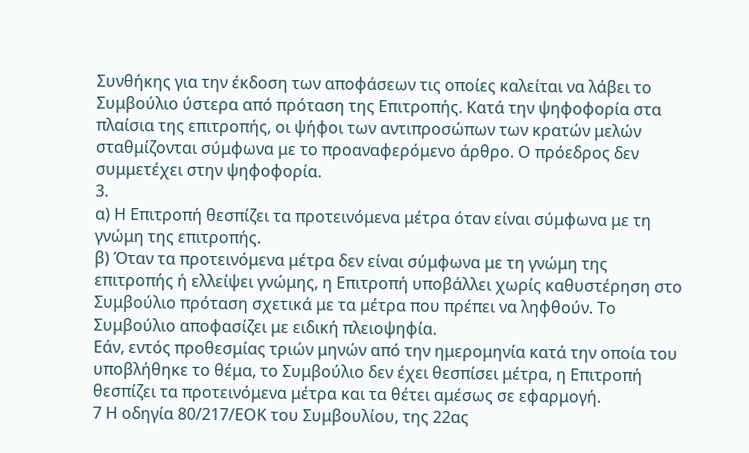Συνθήκης για την έκδοση των αποφάσεων τις οποίες καλείται να λάβει το Συμβούλιο ύστερα από πρόταση της Επιτροπής. Κατά την ψηφοφορία στα πλαίσια της επιτροπής, οι ψήφοι των αντιπροσώπων των κρατών μελών σταθμίζονται σύμφωνα με το προαναφερόμενο άρθρο. Ο πρόεδρος δεν συμμετέχει στην ψηφοφορία.
3.
α) Η Επιτροπή θεσπίζει τα προτεινόμενα μέτρα όταν είναι σύμφωνα με τη γνώμη της επιτροπής.
β) Όταν τα προτεινόμενα μέτρα δεν είναι σύμφωνα με τη γνώμη της επιτροπής ή ελλείψει γνώμης, η Επιτροπή υποβάλλει χωρίς καθυστέρηση στο Συμβούλιο πρόταση σχετικά με τα μέτρα που πρέπει να ληφθούν. Το Συμβούλιο αποφασίζει με ειδική πλειοψηφία.
Εάν, εντός προθεσμίας τριών μηνών από την ημερομηνία κατά την οποία του υποβλήθηκε το θέμα, το Συμβούλιο δεν έχει θεσπίσει μέτρα, η Επιτροπή θεσπίζει τα προτεινόμενα μέτρα και τα θέτει αμέσως σε εφαρμογή.
7 Η οδηγία 80/217/ΕΟΚ του Συμβουλίου, της 22ας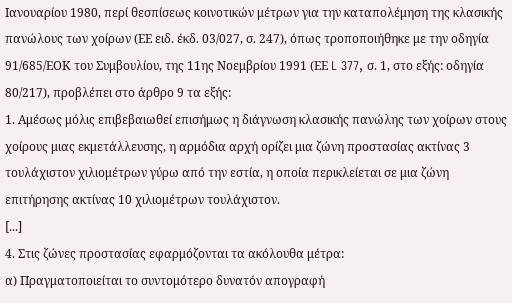Ιανουαρίου 1980, περί θεσπίσεως κοινοτικών μέτρων για την καταπολέμηση της κλασικής πανώλους των χοίρων (ΕΕ ειδ. έκδ. 03/027, σ. 247), όπως τροποποιήθηκε με την οδηγία 91/685/ΕΟΚ του Συμβουλίου, της 11ης Νοεμβρίου 1991 (ΕΕ L 377, σ. 1, στο εξής: οδηγία 80/217), προβλέπει στο άρθρο 9 τα εξής:
1. Αμέσως μόλις επιβεβαιωθεί επισήμως η διάγνωση κλασικής πανώλης των χοίρων στους χοίρους μιας εκμετάλλευσης, η αρμόδια αρχή ορίζει μια ζώνη προστασίας ακτίνας 3 τουλάχιστον χιλιομέτρων γύρω από την εστία, η οποία περικλείεται σε μια ζώνη επιτήρησης ακτίνας 10 χιλιομέτρων τουλάχιστον.
[...]
4. Στις ζώνες προστασίας εφαρμόζονται τα ακόλουθα μέτρα:
α) Πραγματοποιείται το συντομότερο δυνατόν απογραφή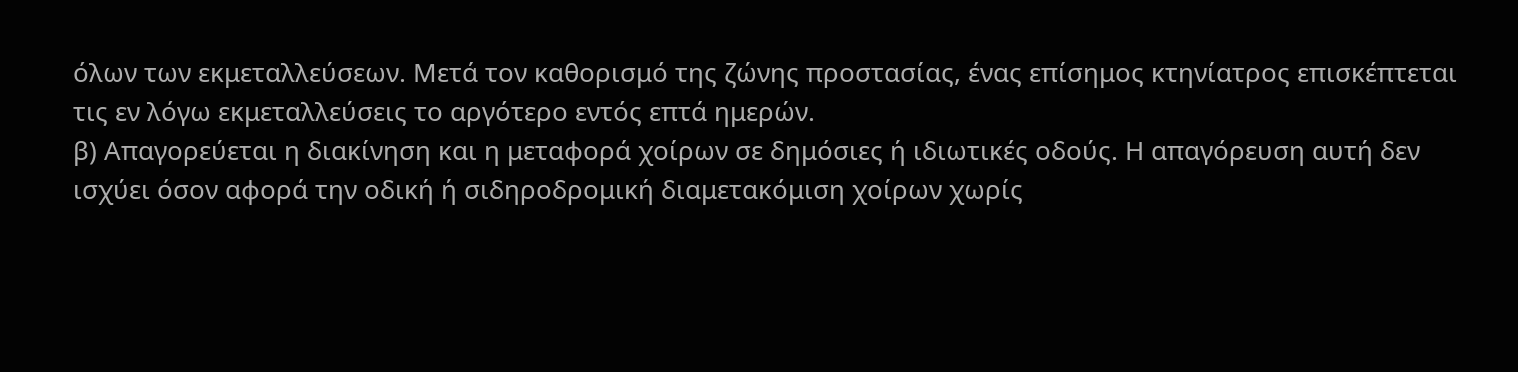όλων των εκμεταλλεύσεων. Μετά τον καθορισμό της ζώνης προστασίας, ένας επίσημος κτηνίατρος επισκέπτεται τις εν λόγω εκμεταλλεύσεις το αργότερο εντός επτά ημερών.
β) Απαγορεύεται η διακίνηση και η μεταφορά χοίρων σε δημόσιες ή ιδιωτικές οδούς. Η απαγόρευση αυτή δεν ισχύει όσον αφορά την οδική ή σιδηροδρομική διαμετακόμιση χοίρων χωρίς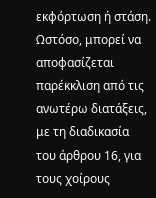εκφόρτωση ή στάση. Ωστόσο, μπορεί να αποφασίζεται παρέκκλιση από τις ανωτέρω διατάξεις, με τη διαδικασία του άρθρου 16, για τους χοίρους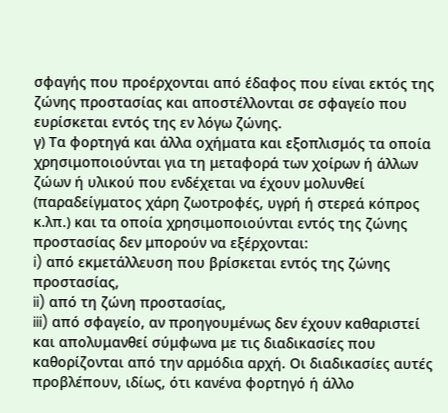σφαγής που προέρχονται από έδαφος που είναι εκτός της ζώνης προστασίας και αποστέλλονται σε σφαγείο που ευρίσκεται εντός της εν λόγω ζώνης.
γ) Τα φορτηγά και άλλα οχήματα και εξοπλισμός τα οποία χρησιμοποιούνται για τη μεταφορά των χοίρων ή άλλων ζώων ή υλικού που ενδέχεται να έχουν μολυνθεί (παραδείγματος χάρη ζωοτροφές, υγρή ή στερεά κόπρος κ.λπ.) και τα οποία χρησιμοποιούνται εντός της ζώνης προστασίας δεν μπορούν να εξέρχονται:
i) από εκμετάλλευση που βρίσκεται εντός της ζώνης προστασίας,
ii) από τη ζώνη προστασίας,
iii) από σφαγείο, αν προηγουμένως δεν έχουν καθαριστεί και απολυμανθεί σύμφωνα με τις διαδικασίες που καθορίζονται από την αρμόδια αρχή. Οι διαδικασίες αυτές προβλέπουν, ιδίως, ότι κανένα φορτηγό ή άλλο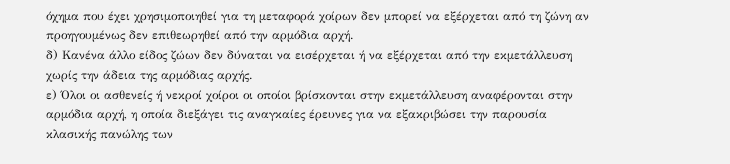όχημα που έχει χρησιμοποιηθεί για τη μεταφορά χοίρων δεν μπορεί να εξέρχεται από τη ζώνη αν προηγουμένως δεν επιθεωρηθεί από την αρμόδια αρχή.
δ) Κανένα άλλο είδος ζώων δεν δύναται να εισέρχεται ή να εξέρχεται από την εκμετάλλευση χωρίς την άδεια της αρμόδιας αρχής.
ε) Όλοι οι ασθενείς ή νεκροί χοίροι οι οποίοι βρίσκονται στην εκμετάλλευση αναφέρονται στην αρμόδια αρχή, η οποία διεξάγει τις αναγκαίες έρευνες για να εξακριβώσει την παρουσία κλασικής πανώλης των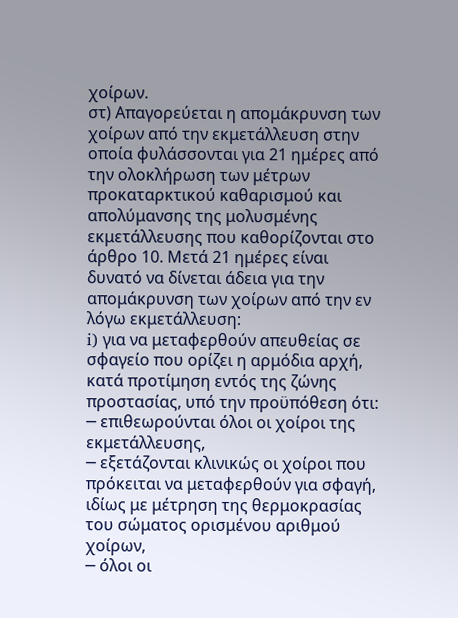χοίρων.
στ) Απαγορεύεται η απομάκρυνση των χοίρων από την εκμετάλλευση στην οποία φυλάσσονται για 21 ημέρες από την ολοκλήρωση των μέτρων προκαταρκτικού καθαρισμού και απολύμανσης της μολυσμένης εκμετάλλευσης που καθορίζονται στο άρθρο 10. Μετά 21 ημέρες είναι δυνατό να δίνεται άδεια για την απομάκρυνση των χοίρων από την εν λόγω εκμετάλλευση:
i) για να μεταφερθούν απευθείας σε σφαγείο που ορίζει η αρμόδια αρχή, κατά προτίμηση εντός της ζώνης προστασίας, υπό την προϋπόθεση ότι:
─ επιθεωρούνται όλοι οι χοίροι της εκμετάλλευσης,
─ εξετάζονται κλινικώς οι χοίροι που πρόκειται να μεταφερθούν για σφαγή, ιδίως με μέτρηση της θερμοκρασίας του σώματος ορισμένου αριθμού χοίρων,
─ όλοι οι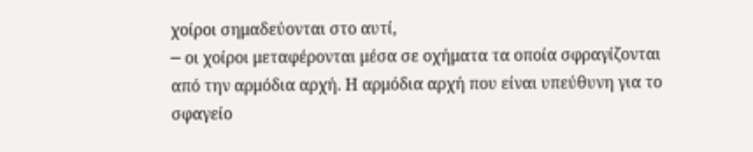χοίροι σημαδεύονται στο αυτί,
─ οι χοίροι μεταφέρονται μέσα σε οχήματα τα οποία σφραγίζονται από την αρμόδια αρχή. Η αρμόδια αρχή που είναι υπεύθυνη για το σφαγείο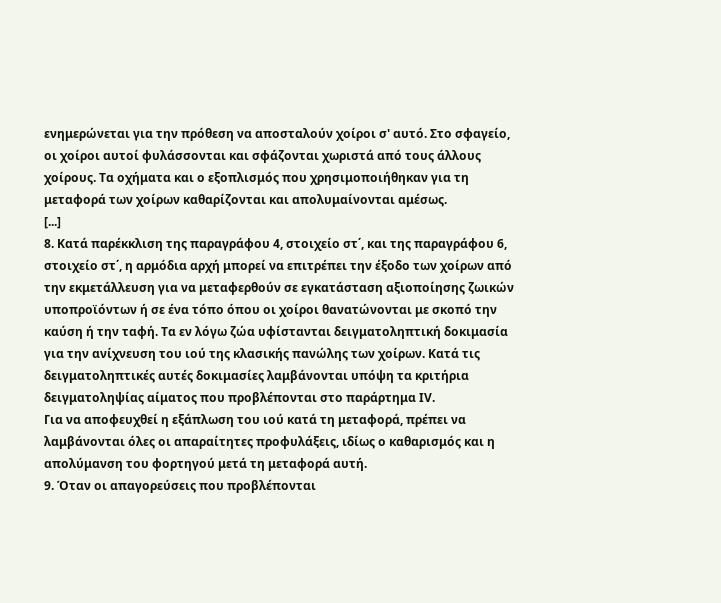ενημερώνεται για την πρόθεση να αποσταλούν χοίροι σ' αυτό. Στο σφαγείο, οι χοίροι αυτοί φυλάσσονται και σφάζονται χωριστά από τους άλλους χοίρους. Τα οχήματα και ο εξοπλισμός που χρησιμοποιήθηκαν για τη μεταφορά των χοίρων καθαρίζονται και απολυμαίνονται αμέσως.
[...]
8. Κατά παρέκκλιση της παραγράφου 4, στοιχείο στ΄, και της παραγράφου 6, στοιχείο στ΄, η αρμόδια αρχή μπορεί να επιτρέπει την έξοδο των χοίρων από την εκμετάλλευση για να μεταφερθούν σε εγκατάσταση αξιοποίησης ζωικών υποπροϊόντων ή σε ένα τόπο όπου οι χοίροι θανατώνονται με σκοπό την καύση ή την ταφή. Τα εν λόγω ζώα υφίστανται δειγματοληπτική δοκιμασία για την ανίχνευση του ιού της κλασικής πανώλης των χοίρων. Κατά τις δειγματοληπτικές αυτές δοκιμασίες λαμβάνονται υπόψη τα κριτήρια δειγματοληψίας αίματος που προβλέπονται στο παράρτημα ΙV.
Για να αποφευχθεί η εξάπλωση του ιού κατά τη μεταφορά, πρέπει να λαμβάνονται όλες οι απαραίτητες προφυλάξεις, ιδίως ο καθαρισμός και η απολύμανση του φορτηγού μετά τη μεταφορά αυτή.
9. Όταν οι απαγορεύσεις που προβλέπονται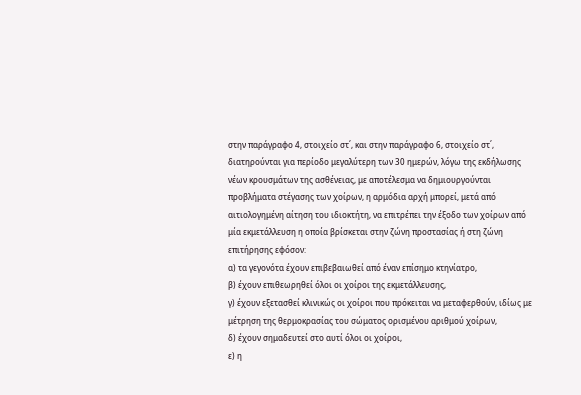στην παράγραφο 4, στοιχείο στ΄, και στην παράγραφο 6, στοιχείο στ΄, διατηρούνται για περίοδο μεγαλύτερη των 30 ημερών, λόγω της εκδήλωσης νέων κρουσμάτων της ασθένειας, με αποτέλεσμα να δημιουργούνται προβλήματα στέγασης των χοίρων, η αρμόδια αρχή μπορεί, μετά από αιτιολογημένη αίτηση του ιδιοκτήτη, να επιτρέπει την έξοδο των χοίρων από μία εκμετάλλευση η οποία βρίσκεται στην ζώνη προστασίας ή στη ζώνη επιτήρησης εφόσον:
α) τα γεγονότα έχουν επιβεβαιωθεί από έναν επίσημο κτηνίατρο,
β) έχουν επιθεωρηθεί όλοι οι χοίροι της εκμετάλλευσης,
γ) έχουν εξετασθεί κλινικώς οι χοίροι που πρόκειται να μεταφερθούν, ιδίως με μέτρηση της θερμοκρασίας του σώματος ορισμένου αριθμού χοίρων,
δ) έχουν σημαδευτεί στο αυτί όλοι οι χοίροι,
ε) η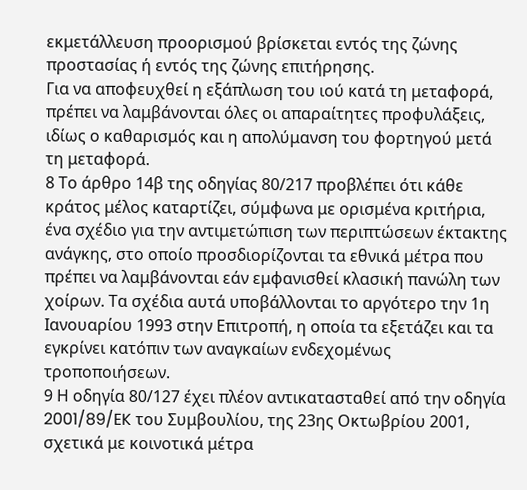εκμετάλλευση προορισμού βρίσκεται εντός της ζώνης προστασίας ή εντός της ζώνης επιτήρησης.
Για να αποφευχθεί η εξάπλωση του ιού κατά τη μεταφορά, πρέπει να λαμβάνονται όλες οι απαραίτητες προφυλάξεις, ιδίως ο καθαρισμός και η απολύμανση του φορτηγού μετά τη μεταφορά.
8 Το άρθρο 14β της οδηγίας 80/217 προβλέπει ότι κάθε κράτος μέλος καταρτίζει, σύμφωνα με ορισμένα κριτήρια, ένα σχέδιο για την αντιμετώπιση των περιπτώσεων έκτακτης ανάγκης, στο οποίο προσδιορίζονται τα εθνικά μέτρα που πρέπει να λαμβάνονται εάν εμφανισθεί κλασική πανώλη των χοίρων. Τα σχέδια αυτά υποβάλλονται το αργότερο την 1η Ιανουαρίου 1993 στην Επιτροπή, η οποία τα εξετάζει και τα εγκρίνει κατόπιν των αναγκαίων ενδεχομένως τροποποιήσεων.
9 Η οδηγία 80/127 έχει πλέον αντικατασταθεί από την οδηγία 2001/89/EK του Συμβουλίου, της 23ης Οκτωβρίου 2001, σχετικά με κοινοτικά μέτρα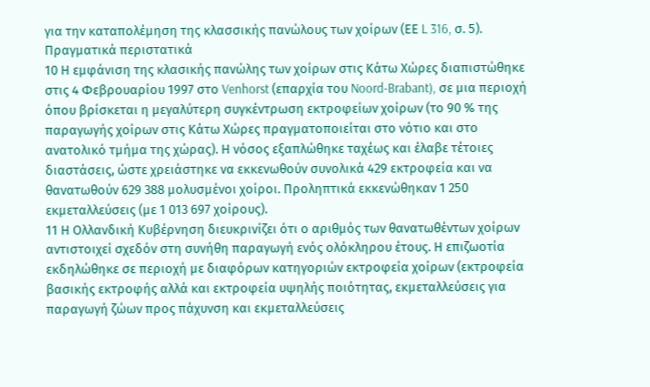για την καταπολέμηση της κλασσικής πανώλους των χοίρων (ΕΕ L 316, σ. 5).
Πραγματικά περιστατικά
10 Η εμφάνιση της κλασικής πανώλης των χοίρων στις Κάτω Χώρες διαπιστώθηκε στις 4 Φεβρουαρίου 1997 στο Venhorst (επαρχία του Noord-Brabant), σε μια περιοχή όπου βρίσκεται η μεγαλύτερη συγκέντρωση εκτροφείων χοίρων (το 90 % της παραγωγής χοίρων στις Κάτω Χώρες πραγματοποιείται στο νότιο και στο ανατολικό τμήμα της χώρας). Η νόσος εξαπλώθηκε ταχέως και έλαβε τέτοιες διαστάσεις, ώστε χρειάστηκε να εκκενωθούν συνολικά 429 εκτροφεία και να θανατωθούν 629 388 μολυσμένοι χοίροι. Προληπτικά εκκενώθηκαν 1 250 εκμεταλλεύσεις (με 1 013 697 χοίρους).
11 Η Ολλανδική Κυβέρνηση διευκρινίζει ότι ο αριθμός των θανατωθέντων χοίρων αντιστοιχεί σχεδόν στη συνήθη παραγωγή ενός ολόκληρου έτους. Η επιζωοτία εκδηλώθηκε σε περιοχή με διαφόρων κατηγοριών εκτροφεία χοίρων (εκτροφεία βασικής εκτροφής αλλά και εκτροφεία υψηλής ποιότητας, εκμεταλλεύσεις για παραγωγή ζώων προς πάχυνση και εκμεταλλεύσεις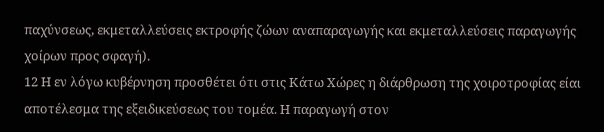παχύνσεως, εκμεταλλεύσεις εκτροφής ζώων αναπαραγωγής και εκμεταλλεύσεις παραγωγής χοίρων προς σφαγή).
12 Η εν λόγω κυβέρνηση προσθέτει ότι στις Κάτω Χώρες η διάρθρωση της χοιροτροφίας είαι αποτέλεσμα της εξειδικεύσεως του τομέα. Η παραγωγή στον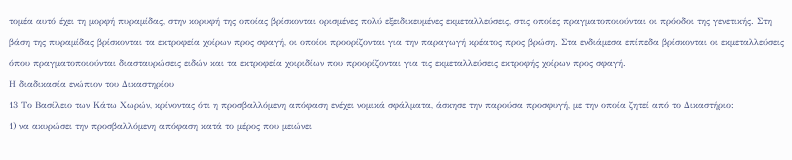τομέα αυτό έχει τη μορφή πυραμίδας, στην κορυφή της οποίας βρίσκονται ορισμένες πολύ εξειδικευμένες εκμεταλλεύσεις, στις οποίες πραγματοποιούνται οι πρόοδοι της γενετικής. Στη βάση της πυραμίδας βρίσκονται τα εκτροφεία χοίρων προς σφαγή, οι οποίοι προορίζονται για την παραγωγή κρέατος προς βρώση. Στα ενδιάμεσα επίπεδα βρίσκονται οι εκμεταλλεύσεις όπου πραγματοποιούνται διασταυρώσεις ειδών και τα εκτροφεία χοιριδίων που προορίζονται για τις εκμεταλλεύσεις εκτροφής χοίρων προς σφαγή.
Η διαδικασία ενώπιον του Δικαστηρίου
13 Το Βασίλειο των Κάτω Χωρών, κρίνοντας ότι η προσβαλλόμενη απόφαση ενέχει νομικά σφάλματα, άσκησε την παρούσα προσφυγή, με την οποία ζητεί από το Δικαστήριο:
1) να ακυρώσει την προσβαλλόμενη απόφαση κατά το μέρος που μειώνει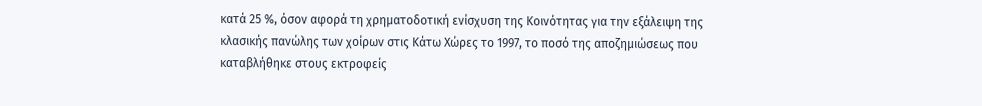κατά 25 %, όσον αφορά τη χρηματοδοτική ενίσχυση της Κοινότητας για την εξάλειψη της κλασικής πανώλης των χοίρων στις Κάτω Χώρες το 1997, το ποσό της αποζημιώσεως που καταβλήθηκε στους εκτροφείς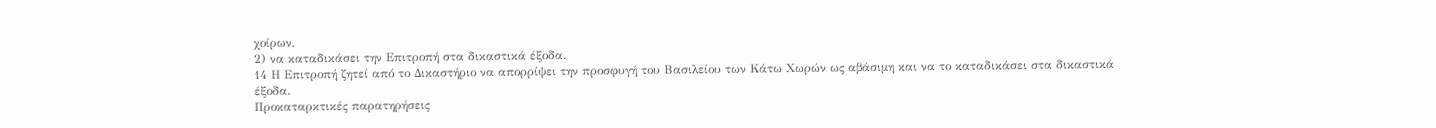χοίρων,
2) να καταδικάσει την Επιτροπή στα δικαστικά έξοδα.
14 Η Επιτροπή ζητεί από το Δικαστήριο να απορρίψει την προσφυγή του Βασιλείου των Κάτω Χωρών ως αβάσιμη και να το καταδικάσει στα δικαστικά έξοδα.
Προκαταρκτικές παρατηρήσεις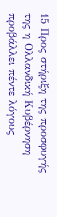15 Προς στήριξη της προσφυγής της η Ολλανδική Κυβέρνηση προβάλλει πέντε λόγους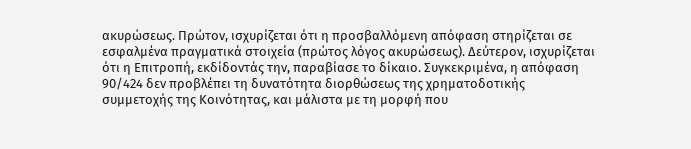ακυρώσεως. Πρώτον, ισχυρίζεται ότι η προσβαλλόμενη απόφαση στηρίζεται σε εσφαλμένα πραγματικά στοιχεία (πρώτος λόγος ακυρώσεως). Δεύτερον, ισχυρίζεται ότι η Επιτροπή, εκδίδοντάς την, παραβίασε το δίκαιο. Συγκεκριμένα, η απόφαση 90/424 δεν προβλέπει τη δυνατότητα διορθώσεως της χρηματοδοτικής συμμετοχής της Κοινότητας, και μάλιστα με τη μορφή που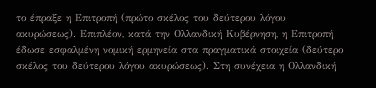το έπραξε η Επιτροπή (πρώτο σκέλος του δεύτερου λόγου ακυρώσεως). Επιπλέον, κατά την Ολλανδική Κυβέρνηση, η Επιτροπή έδωσε εσφαλμένη νομική ερμηνεία στα πραγματικά στοιχεία (δεύτερο σκέλος του δεύτερου λόγου ακυρώσεως). Στη συνέχεια η Ολλανδική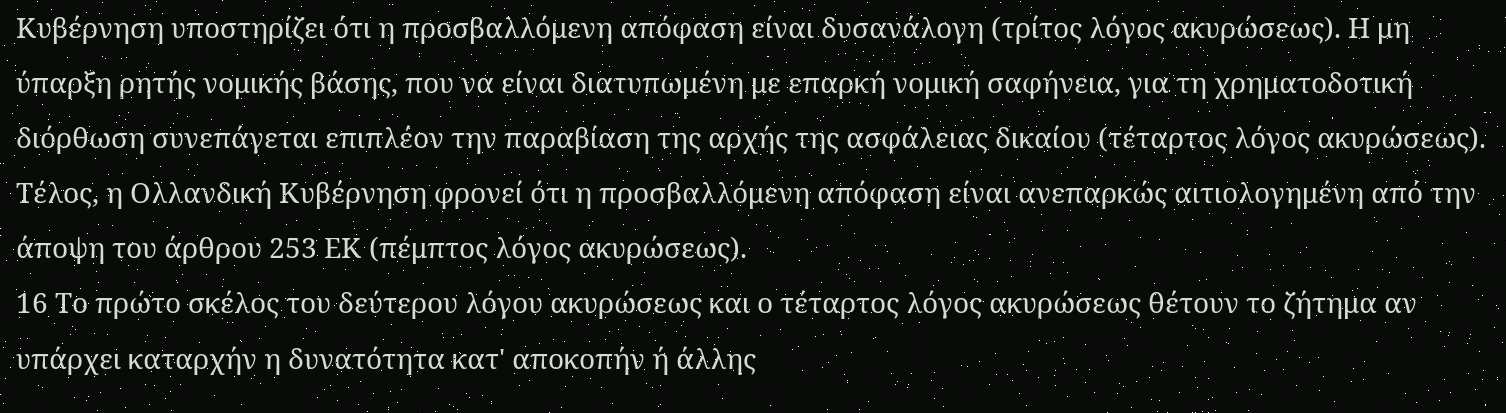Κυβέρνηση υποστηρίζει ότι η προσβαλλόμενη απόφαση είναι δυσανάλογη (τρίτος λόγος ακυρώσεως). Η μη ύπαρξη ρητής νομικής βάσης, που να είναι διατυπωμένη με επαρκή νομική σαφήνεια, για τη χρηματοδοτική διόρθωση συνεπάγεται επιπλέον την παραβίαση της αρχής της ασφάλειας δικαίου (τέταρτος λόγος ακυρώσεως). Τέλος, η Ολλανδική Κυβέρνηση φρονεί ότι η προσβαλλόμενη απόφαση είναι ανεπαρκώς αιτιολογημένη από την άποψη του άρθρου 253 ΕΚ (πέμπτος λόγος ακυρώσεως).
16 Το πρώτο σκέλος του δεύτερου λόγου ακυρώσεως και ο τέταρτος λόγος ακυρώσεως θέτουν το ζήτημα αν υπάρχει καταρχήν η δυνατότητα κατ' αποκοπήν ή άλλης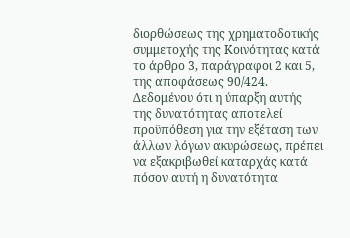διορθώσεως της χρηματοδοτικής συμμετοχής της Κοινότητας κατά το άρθρο 3, παράγραφοι 2 και 5, της αποφάσεως 90/424. Δεδομένου ότι η ύπαρξη αυτής της δυνατότητας αποτελεί προϋπόθεση για την εξέταση των άλλων λόγων ακυρώσεως, πρέπει να εξακριβωθεί καταρχάς κατά πόσον αυτή η δυνατότητα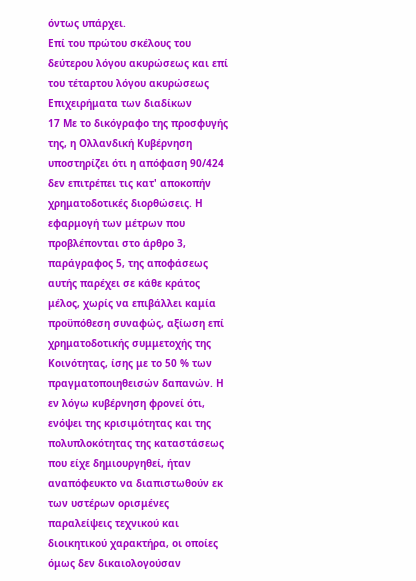όντως υπάρχει.
Επί του πρώτου σκέλους του δεύτερου λόγου ακυρώσεως και επί του τέταρτου λόγου ακυρώσεως
Επιχειρήματα των διαδίκων
17 Με το δικόγραφο της προσφυγής της, η Ολλανδική Κυβέρνηση υποστηρίζει ότι η απόφαση 90/424 δεν επιτρέπει τις κατ' αποκοπήν χρηματοδοτικές διορθώσεις. Η εφαρμογή των μέτρων που προβλέπονται στο άρθρο 3, παράγραφος 5, της αποφάσεως αυτής παρέχει σε κάθε κράτος μέλος, χωρίς να επιβάλλει καμία προϋπόθεση συναφώς, αξίωση επί χρηματοδοτικής συμμετοχής της Κοινότητας, ίσης με το 50 % των πραγματοποιηθεισών δαπανών. Η εν λόγω κυβέρνηση φρονεί ότι, ενόψει της κρισιμότητας και της πολυπλοκότητας της καταστάσεως που είχε δημιουργηθεί, ήταν αναπόφευκτο να διαπιστωθούν εκ των υστέρων ορισμένες παραλείψεις τεχνικού και διοικητικού χαρακτήρα, οι οποίες όμως δεν δικαιολογούσαν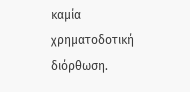καμία χρηματοδοτική διόρθωση.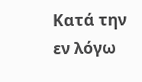Κατά την εν λόγω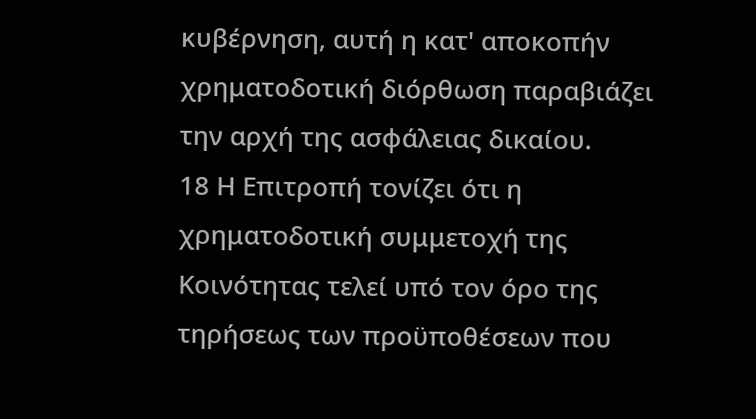κυβέρνηση, αυτή η κατ' αποκοπήν χρηματοδοτική διόρθωση παραβιάζει την αρχή της ασφάλειας δικαίου.
18 Η Επιτροπή τονίζει ότι η χρηματοδοτική συμμετοχή της Κοινότητας τελεί υπό τον όρο της τηρήσεως των προϋποθέσεων που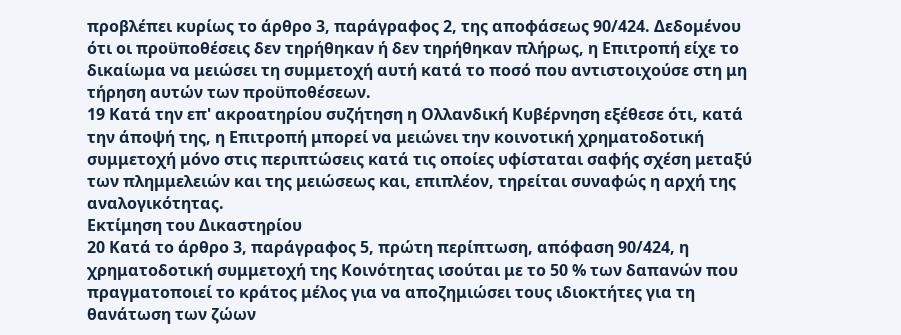προβλέπει κυρίως το άρθρο 3, παράγραφος 2, της αποφάσεως 90/424. Δεδομένου ότι οι προϋποθέσεις δεν τηρήθηκαν ή δεν τηρήθηκαν πλήρως, η Επιτροπή είχε το δικαίωμα να μειώσει τη συμμετοχή αυτή κατά το ποσό που αντιστοιχούσε στη μη τήρηση αυτών των προϋποθέσεων.
19 Κατά την επ' ακροατηρίου συζήτηση η Ολλανδική Κυβέρνηση εξέθεσε ότι, κατά την άποψή της, η Επιτροπή μπορεί να μειώνει την κοινοτική χρηματοδοτική συμμετοχή μόνο στις περιπτώσεις κατά τις οποίες υφίσταται σαφής σχέση μεταξύ των πλημμελειών και της μειώσεως και, επιπλέον, τηρείται συναφώς η αρχή της αναλογικότητας.
Εκτίμηση του Δικαστηρίου
20 Κατά το άρθρο 3, παράγραφος 5, πρώτη περίπτωση, απόφαση 90/424, η χρηματοδοτική συμμετοχή της Κοινότητας ισούται με το 50 % των δαπανών που πραγματοποιεί το κράτος μέλος για να αποζημιώσει τους ιδιοκτήτες για τη θανάτωση των ζώων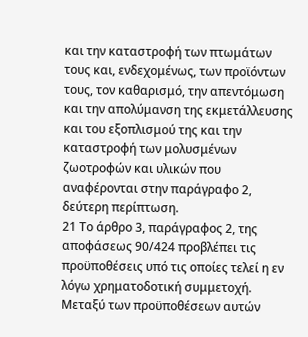και την καταστροφή των πτωμάτων τους και, ενδεχομένως, των προϊόντων τους, τον καθαρισμό, την απεντόμωση και την απολύμανση της εκμετάλλευσης και του εξοπλισμού της και την καταστροφή των μολυσμένων ζωοτροφών και υλικών που αναφέρονται στην παράγραφο 2, δεύτερη περίπτωση.
21 Το άρθρο 3, παράγραφος 2, της αποφάσεως 90/424 προβλέπει τις προϋποθέσεις υπό τις οποίες τελεί η εν λόγω χρηματοδοτική συμμετοχή. Μεταξύ των προϋποθέσεων αυτών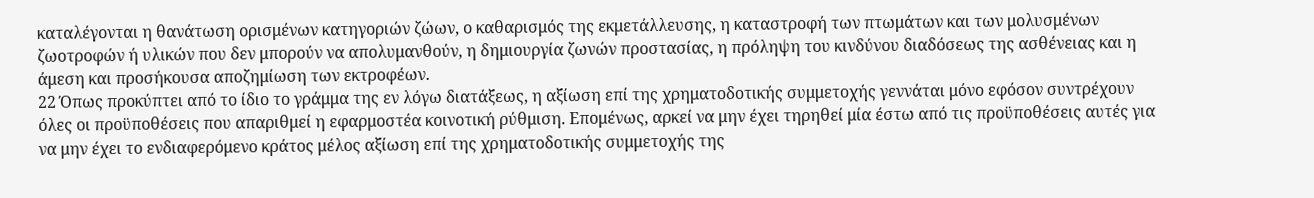καταλέγονται η θανάτωση ορισμένων κατηγοριών ζώων, ο καθαρισμός της εκμετάλλευσης, η καταστροφή των πτωμάτων και των μολυσμένων ζωοτροφών ή υλικών που δεν μπορούν να απολυμανθούν, η δημιουργία ζωνών προστασίας, η πρόληψη του κινδύνου διαδόσεως της ασθένειας και η άμεση και προσήκουσα αποζημίωση των εκτροφέων.
22 Όπως προκύπτει από το ίδιο το γράμμα της εν λόγω διατάξεως, η αξίωση επί της χρηματοδοτικής συμμετοχής γεννάται μόνο εφόσον συντρέχουν όλες οι προϋποθέσεις που απαριθμεί η εφαρμοστέα κοινοτική ρύθμιση. Επομένως, αρκεί να μην έχει τηρηθεί μία έστω από τις προϋποθέσεις αυτές για να μην έχει το ενδιαφερόμενο κράτος μέλος αξίωση επί της χρηματοδοτικής συμμετοχής της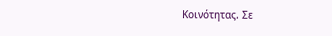Κοινότητας. Σε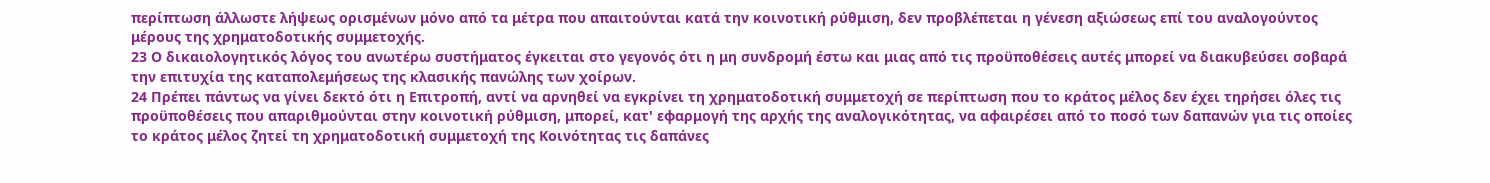περίπτωση άλλωστε λήψεως ορισμένων μόνο από τα μέτρα που απαιτούνται κατά την κοινοτική ρύθμιση, δεν προβλέπεται η γένεση αξιώσεως επί του αναλογούντος μέρους της χρηματοδοτικής συμμετοχής.
23 Ο δικαιολογητικός λόγος του ανωτέρω συστήματος έγκειται στο γεγονός ότι η μη συνδρομή έστω και μιας από τις προϋποθέσεις αυτές μπορεί να διακυβεύσει σοβαρά την επιτυχία της καταπολεμήσεως της κλασικής πανώλης των χοίρων.
24 Πρέπει πάντως να γίνει δεκτό ότι η Επιτροπή, αντί να αρνηθεί να εγκρίνει τη χρηματοδοτική συμμετοχή σε περίπτωση που το κράτος μέλος δεν έχει τηρήσει όλες τις προϋποθέσεις που απαριθμούνται στην κοινοτική ρύθμιση, μπορεί, κατ' εφαρμογή της αρχής της αναλογικότητας, να αφαιρέσει από το ποσό των δαπανών για τις οποίες το κράτος μέλος ζητεί τη χρηματοδοτική συμμετοχή της Κοινότητας τις δαπάνες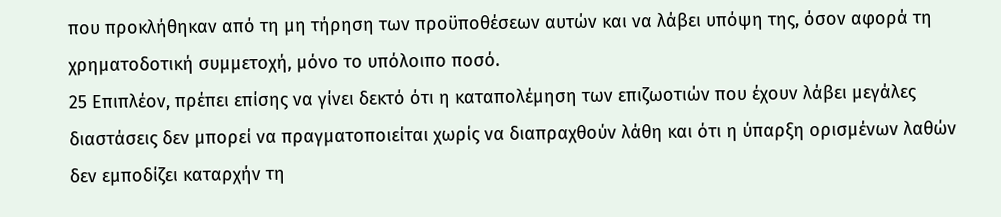που προκλήθηκαν από τη μη τήρηση των προϋποθέσεων αυτών και να λάβει υπόψη της, όσον αφορά τη χρηματοδοτική συμμετοχή, μόνο το υπόλοιπο ποσό.
25 Επιπλέον, πρέπει επίσης να γίνει δεκτό ότι η καταπολέμηση των επιζωοτιών που έχουν λάβει μεγάλες διαστάσεις δεν μπορεί να πραγματοποιείται χωρίς να διαπραχθούν λάθη και ότι η ύπαρξη ορισμένων λαθών δεν εμποδίζει καταρχήν τη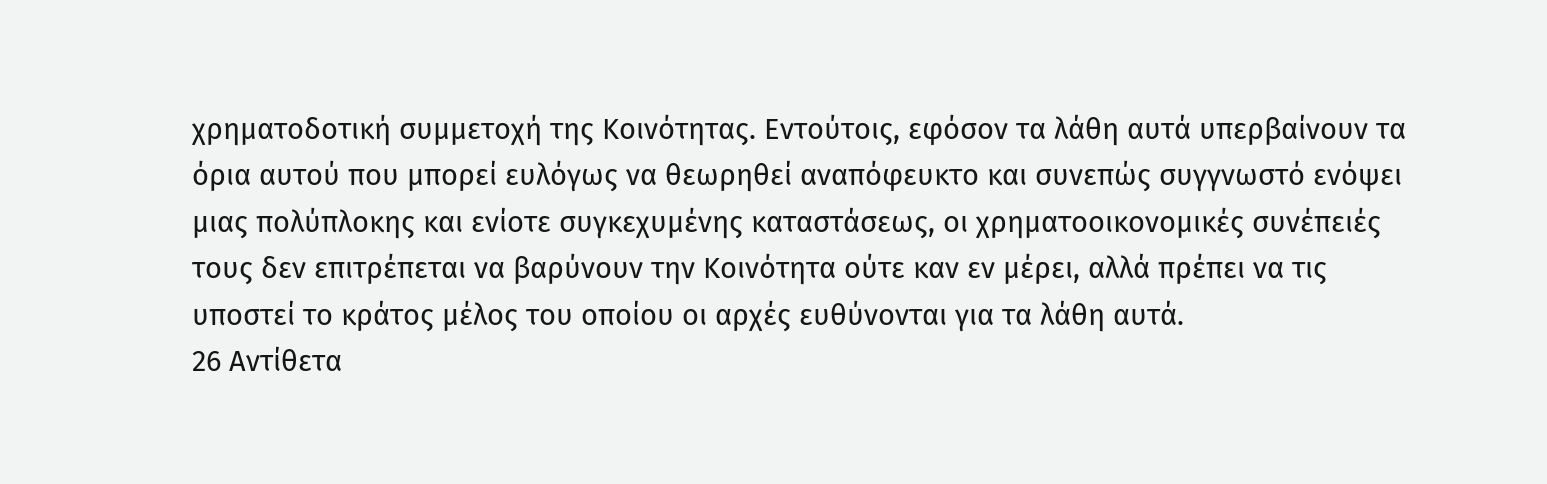χρηματοδοτική συμμετοχή της Κοινότητας. Εντούτοις, εφόσον τα λάθη αυτά υπερβαίνουν τα όρια αυτού που μπορεί ευλόγως να θεωρηθεί αναπόφευκτο και συνεπώς συγγνωστό ενόψει μιας πολύπλοκης και ενίοτε συγκεχυμένης καταστάσεως, οι χρηματοοικονομικές συνέπειές τους δεν επιτρέπεται να βαρύνουν την Κοινότητα ούτε καν εν μέρει, αλλά πρέπει να τις υποστεί το κράτος μέλος του οποίου οι αρχές ευθύνονται για τα λάθη αυτά.
26 Αντίθετα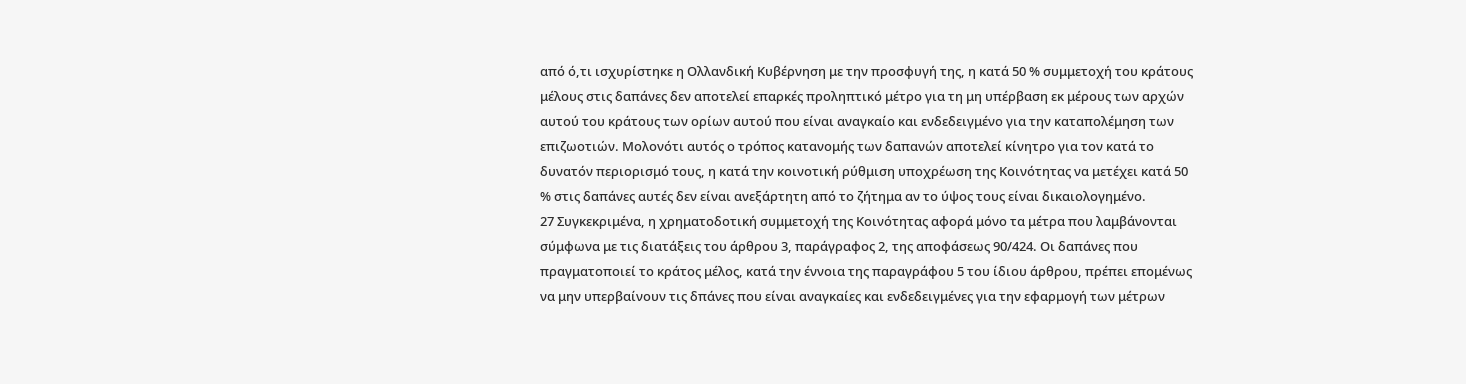από ό,τι ισχυρίστηκε η Ολλανδική Κυβέρνηση με την προσφυγή της, η κατά 50 % συμμετοχή του κράτους μέλους στις δαπάνες δεν αποτελεί επαρκές προληπτικό μέτρο για τη μη υπέρβαση εκ μέρους των αρχών αυτού του κράτους των ορίων αυτού που είναι αναγκαίο και ενδεδειγμένο για την καταπολέμηση των επιζωοτιών. Μολονότι αυτός ο τρόπος κατανομής των δαπανών αποτελεί κίνητρο για τον κατά το δυνατόν περιορισμό τους, η κατά την κοινοτική ρύθμιση υποχρέωση της Κοινότητας να μετέχει κατά 50 % στις δαπάνες αυτές δεν είναι ανεξάρτητη από το ζήτημα αν το ύψος τους είναι δικαιολογημένο.
27 Συγκεκριμένα, η χρηματοδοτική συμμετοχή της Κοινότητας αφορά μόνο τα μέτρα που λαμβάνονται σύμφωνα με τις διατάξεις του άρθρου 3, παράγραφος 2, της αποφάσεως 90/424. Οι δαπάνες που πραγματοποιεί το κράτος μέλος, κατά την έννοια της παραγράφου 5 του ίδιου άρθρου, πρέπει επομένως να μην υπερβαίνουν τις δπάνες που είναι αναγκαίες και ενδεδειγμένες για την εφαρμογή των μέτρων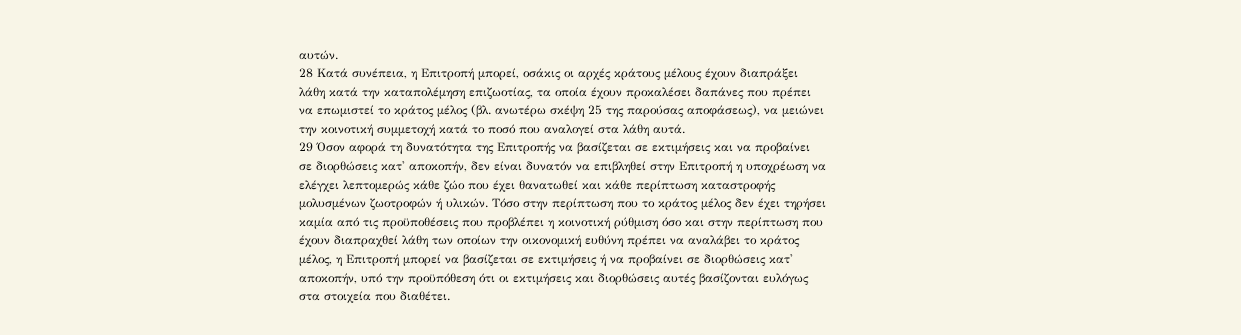αυτών.
28 Κατά συνέπεια, η Επιτροπή μπορεί, οσάκις οι αρχές κράτους μέλους έχουν διαπράξει λάθη κατά την καταπολέμηση επιζωοτίας, τα οποία έχουν προκαλέσει δαπάνες που πρέπει να επωμιστεί το κράτος μέλος (βλ. ανωτέρω σκέψη 25 της παρούσας αποφάσεως), να μειώνει την κοινοτική συμμετοχή κατά το ποσό που αναλογεί στα λάθη αυτά.
29 Όσον αφορά τη δυνατότητα της Επιτροπής να βασίζεται σε εκτιμήσεις και να προβαίνει σε διορθώσεις κατ' αποκοπήν, δεν είναι δυνατόν να επιβληθεί στην Επιτροπή η υποχρέωση να ελέγχει λεπτομερώς κάθε ζώο που έχει θανατωθεί και κάθε περίπτωση καταστροφής μολυσμένων ζωοτροφών ή υλικών. Τόσο στην περίπτωση που το κράτος μέλος δεν έχει τηρήσει καμία από τις προϋποθέσεις που προβλέπει η κοινοτική ρύθμιση όσο και στην περίπτωση που έχουν διαπραχθεί λάθη των οποίων την οικονομική ευθύνη πρέπει να αναλάβει το κράτος μέλος, η Επιτροπή μπορεί να βασίζεται σε εκτιμήσεις ή να προβαίνει σε διορθώσεις κατ' αποκοπήν, υπό την προϋπόθεση ότι οι εκτιμήσεις και διορθώσεις αυτές βασίζονται ευλόγως στα στοιχεία που διαθέτει.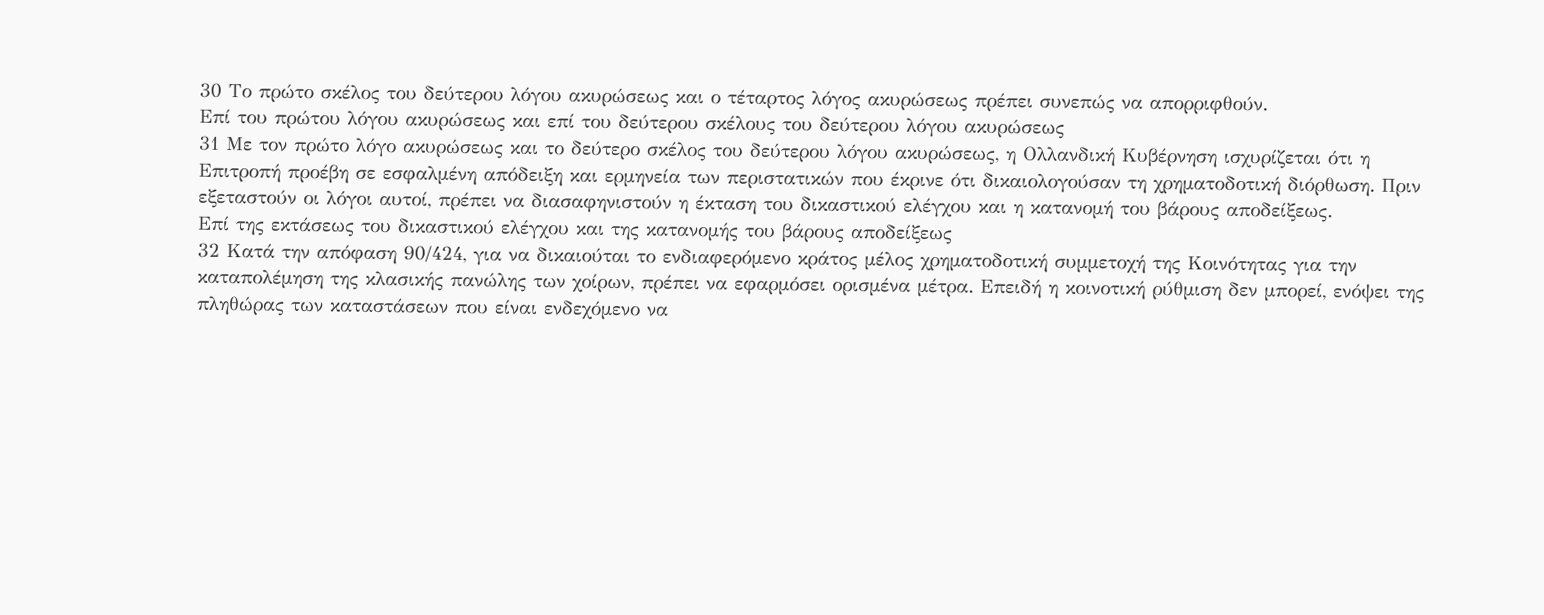30 Το πρώτο σκέλος του δεύτερου λόγου ακυρώσεως και ο τέταρτος λόγος ακυρώσεως πρέπει συνεπώς να απορριφθούν.
Επί του πρώτου λόγου ακυρώσεως και επί του δεύτερου σκέλους του δεύτερου λόγου ακυρώσεως
31 Με τον πρώτο λόγο ακυρώσεως και το δεύτερο σκέλος του δεύτερου λόγου ακυρώσεως, η Ολλανδική Κυβέρνηση ισχυρίζεται ότι η Επιτροπή προέβη σε εσφαλμένη απόδειξη και ερμηνεία των περιστατικών που έκρινε ότι δικαιολογούσαν τη χρηματοδοτική διόρθωση. Πριν εξεταστούν οι λόγοι αυτοί, πρέπει να διασαφηνιστούν η έκταση του δικαστικού ελέγχου και η κατανομή του βάρους αποδείξεως.
Επί της εκτάσεως του δικαστικού ελέγχου και της κατανομής του βάρους αποδείξεως
32 Κατά την απόφαση 90/424, για να δικαιούται το ενδιαφερόμενο κράτος μέλος χρηματοδοτική συμμετοχή της Κοινότητας για την καταπολέμηση της κλασικής πανώλης των χοίρων, πρέπει να εφαρμόσει ορισμένα μέτρα. Επειδή η κοινοτική ρύθμιση δεν μπορεί, ενόψει της πληθώρας των καταστάσεων που είναι ενδεχόμενο να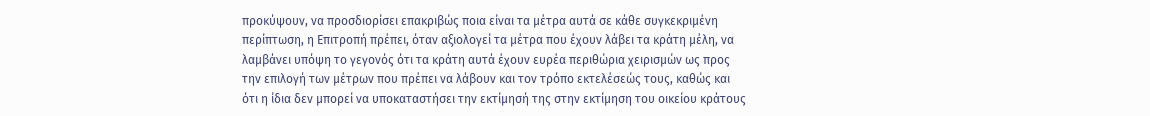προκύψουν, να προσδιορίσει επακριβώς ποια είναι τα μέτρα αυτά σε κάθε συγκεκριμένη περίπτωση, η Επιτροπή πρέπει, όταν αξιολογεί τα μέτρα που έχουν λάβει τα κράτη μέλη, να λαμβάνει υπόψη το γεγονός ότι τα κράτη αυτά έχουν ευρέα περιθώρια χειρισμών ως προς την επιλογή των μέτρων που πρέπει να λάβουν και τον τρόπο εκτελέσεώς τους, καθώς και ότι η ίδια δεν μπορεί να υποκαταστήσει την εκτίμησή της στην εκτίμηση του οικείου κράτους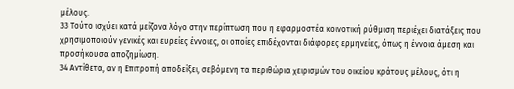μέλους.
33 Τούτο ισχύει κατά μείζονα λόγο στην περίπτωση που η εφαρμοστέα κοινοτική ρύθμιση περιέχει διατάξεις που χρησιμοποιούν γενικές και ευρείες έννοιες, οι οποίες επιδέχονται διάφορες ερμηνείες, όπως η έννοια άμεση και προσήκουσα αποζημίωση.
34 Αντίθετα, αν η Επιτροπή αποδείξει, σεβόμενη τα περιθώρια χειρισμών του οικείου κράτους μέλους, ότι η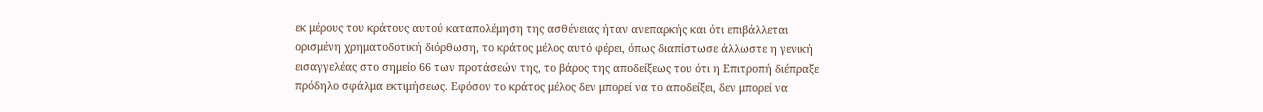εκ μέρους του κράτους αυτού καταπολέμηση της ασθένειας ήταν ανεπαρκής και ότι επιβάλλεται ορισμένη χρηματοδοτική διόρθωση, το κράτος μέλος αυτό φέρει, όπως διαπίστωσε άλλωστε η γενική εισαγγελέας στο σημείο 66 των προτάσεών της, το βάρος της αποδείξεως του ότι η Επιτροπή διέπραξε πρόδηλο σφάλμα εκτιμήσεως. Εφόσον το κράτος μέλος δεν μπορεί να το αποδείξει, δεν μπορεί να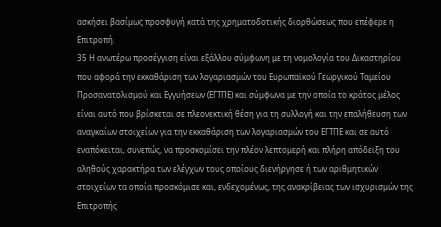ασκήσει βασίμως προσφυγή κατά της χρηματοδοτικής διορθώσεως που επέφερε η Επιτροπή.
35 Η ανωτέρω προσέγγιση είναι εξάλλου σύμφωνη με τη νομολογία του Δικαστηρίου που αφορά την εκκαθάριση των λογαριασμών του Ευρωπαϊκού Γεωργικού Ταμείου Προσανατολισμού και Εγγυήσεων (ΕΓΤΠΕ) και σύμφωνα με την οποία το κράτος μέλος είναι αυτό που βρίσκεται σε πλεονεκτική θέση για τη συλλογή και την επαλήθευση των αναγκαίων στοιχείων για την εκκαθάριση των λογαριασμών του ΕΓΤΠΕ και σε αυτό εναπόκειται, συνεπώς, να προσκομίσει την πλέον λεπτομερή και πλήρη απόδειξη του αληθούς χαρακτήρα των ελέγχων τους οποίους διενήργησε ή των αριθμητικών στοιχείων τα οποία προσκόμισε και, ενδεχομένως, της ανακρίβειας των ισχυρισμών της Επιτροπής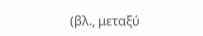(βλ., μεταξύ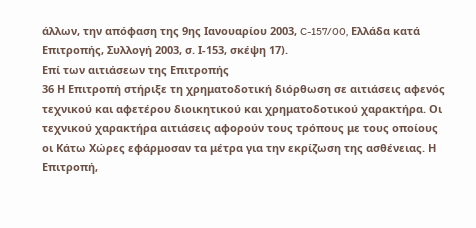άλλων, την απόφαση της 9ης Ιανουαρίου 2003, C-157/00, Ελλάδα κατά Επιτροπής, Συλλογή 2003, σ. Ι-153, σκέψη 17).
Επί των αιτιάσεων της Επιτροπής
36 Η Επιτροπή στήριξε τη χρηματοδοτική διόρθωση σε αιτιάσεις αφενός τεχνικού και αφετέρου διοικητικού και χρηματοδοτικού χαρακτήρα. Οι τεχνικού χαρακτήρα αιτιάσεις αφορούν τους τρόπους με τους οποίους οι Κάτω Χώρες εφάρμοσαν τα μέτρα για την εκρίζωση της ασθένειας. Η Επιτροπή,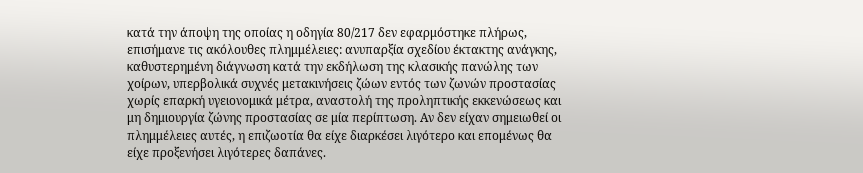κατά την άποψη της οποίας η οδηγία 80/217 δεν εφαρμόστηκε πλήρως, επισήμανε τις ακόλουθες πλημμέλειες: ανυπαρξία σχεδίου έκτακτης ανάγκης, καθυστερημένη διάγνωση κατά την εκδήλωση της κλασικής πανώλης των χοίρων, υπερβολικά συχνές μετακινήσεις ζώων εντός των ζωνών προστασίας χωρίς επαρκή υγειονομικά μέτρα, αναστολή της προληπτικής εκκενώσεως και μη δημιουργία ζώνης προστασίας σε μία περίπτωση. Αν δεν είχαν σημειωθεί οι πλημμέλειες αυτές, η επιζωοτία θα είχε διαρκέσει λιγότερο και επομένως θα είχε προξενήσει λιγότερες δαπάνες.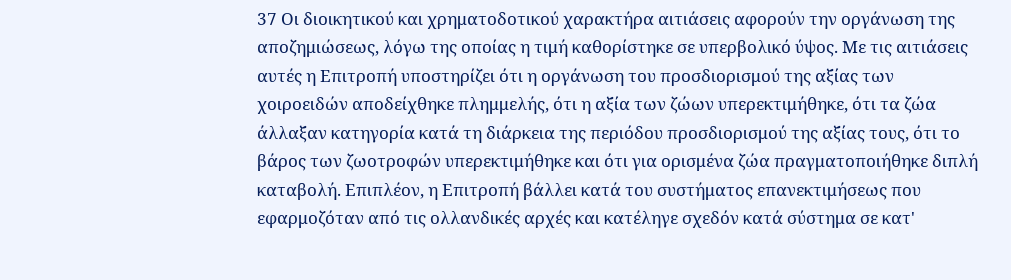37 Οι διοικητικού και χρηματοδοτικού χαρακτήρα αιτιάσεις αφορούν την οργάνωση της αποζημιώσεως, λόγω της οποίας η τιμή καθορίστηκε σε υπερβολικό ύψος. Με τις αιτιάσεις αυτές η Επιτροπή υποστηρίζει ότι η οργάνωση του προσδιορισμού της αξίας των χοιροειδών αποδείχθηκε πλημμελής, ότι η αξία των ζώων υπερεκτιμήθηκε, ότι τα ζώα άλλαξαν κατηγορία κατά τη διάρκεια της περιόδου προσδιορισμού της αξίας τους, ότι το βάρος των ζωοτροφών υπερεκτιμήθηκε και ότι για ορισμένα ζώα πραγματοποιήθηκε διπλή καταβολή. Επιπλέον, η Επιτροπή βάλλει κατά του συστήματος επανεκτιμήσεως που εφαρμοζόταν από τις ολλανδικές αρχές και κατέληγε σχεδόν κατά σύστημα σε κατ'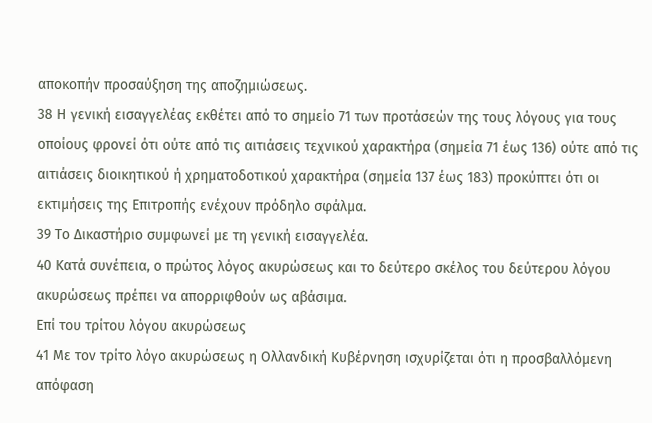αποκοπήν προσαύξηση της αποζημιώσεως.
38 Η γενική εισαγγελέας εκθέτει από το σημείο 71 των προτάσεών της τους λόγους για τους οποίους φρονεί ότι ούτε από τις αιτιάσεις τεχνικού χαρακτήρα (σημεία 71 έως 136) ούτε από τις αιτιάσεις διοικητικού ή χρηματοδοτικού χαρακτήρα (σημεία 137 έως 183) προκύπτει ότι οι εκτιμήσεις της Επιτροπής ενέχουν πρόδηλο σφάλμα.
39 Το Δικαστήριο συμφωνεί με τη γενική εισαγγελέα.
40 Κατά συνέπεια, ο πρώτος λόγος ακυρώσεως και το δεύτερο σκέλος του δεύτερου λόγου ακυρώσεως πρέπει να απορριφθούν ως αβάσιμα.
Επί του τρίτου λόγου ακυρώσεως
41 Με τον τρίτο λόγο ακυρώσεως η Ολλανδική Κυβέρνηση ισχυρίζεται ότι η προσβαλλόμενη απόφαση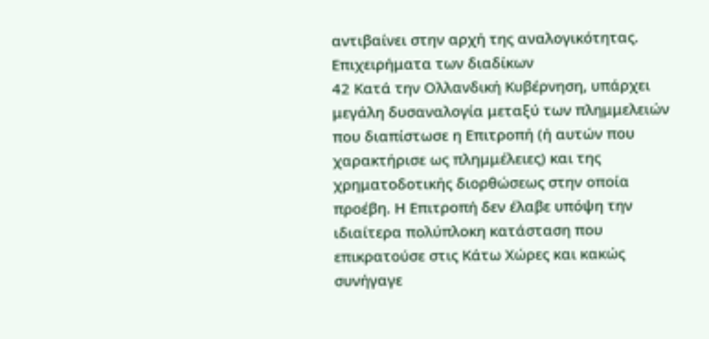αντιβαίνει στην αρχή της αναλογικότητας.
Επιχειρήματα των διαδίκων
42 Κατά την Ολλανδική Κυβέρνηση, υπάρχει μεγάλη δυσαναλογία μεταξύ των πλημμελειών που διαπίστωσε η Επιτροπή (ή αυτών που χαρακτήρισε ως πλημμέλειες) και της χρηματοδοτικής διορθώσεως στην οποία προέβη. Η Επιτροπή δεν έλαβε υπόψη την ιδιαίτερα πολύπλοκη κατάσταση που επικρατούσε στις Κάτω Χώρες και κακώς συνήγαγε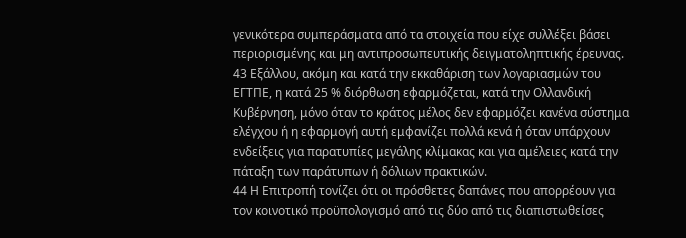γενικότερα συμπεράσματα από τα στοιχεία που είχε συλλέξει βάσει περιορισμένης και μη αντιπροσωπευτικής δειγματοληπτικής έρευνας.
43 Εξάλλου, ακόμη και κατά την εκκαθάριση των λογαριασμών του ΕΓΤΠΕ, η κατά 25 % διόρθωση εφαρμόζεται, κατά την Ολλανδική Κυβέρνηση, μόνο όταν το κράτος μέλος δεν εφαρμόζει κανένα σύστημα ελέγχου ή η εφαρμογή αυτή εμφανίζει πολλά κενά ή όταν υπάρχουν ενδείξεις για παρατυπίες μεγάλης κλίμακας και για αμέλειες κατά την πάταξη των παράτυπων ή δόλιων πρακτικών.
44 Η Επιτροπή τονίζει ότι οι πρόσθετες δαπάνες που απορρέουν για τον κοινοτικό προϋπολογισμό από τις δύο από τις διαπιστωθείσες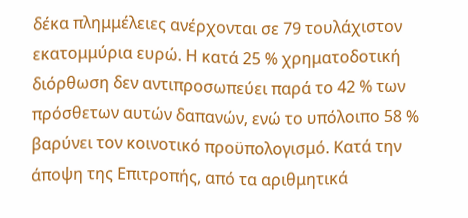δέκα πλημμέλειες ανέρχονται σε 79 τουλάχιστον εκατομμύρια ευρώ. Η κατά 25 % χρηματοδοτική διόρθωση δεν αντιπροσωπεύει παρά το 42 % των πρόσθετων αυτών δαπανών, ενώ το υπόλοιπο 58 % βαρύνει τον κοινοτικό προϋπολογισμό. Κατά την άποψη της Επιτροπής, από τα αριθμητικά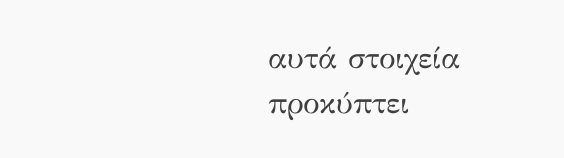αυτά στοιχεία προκύπτει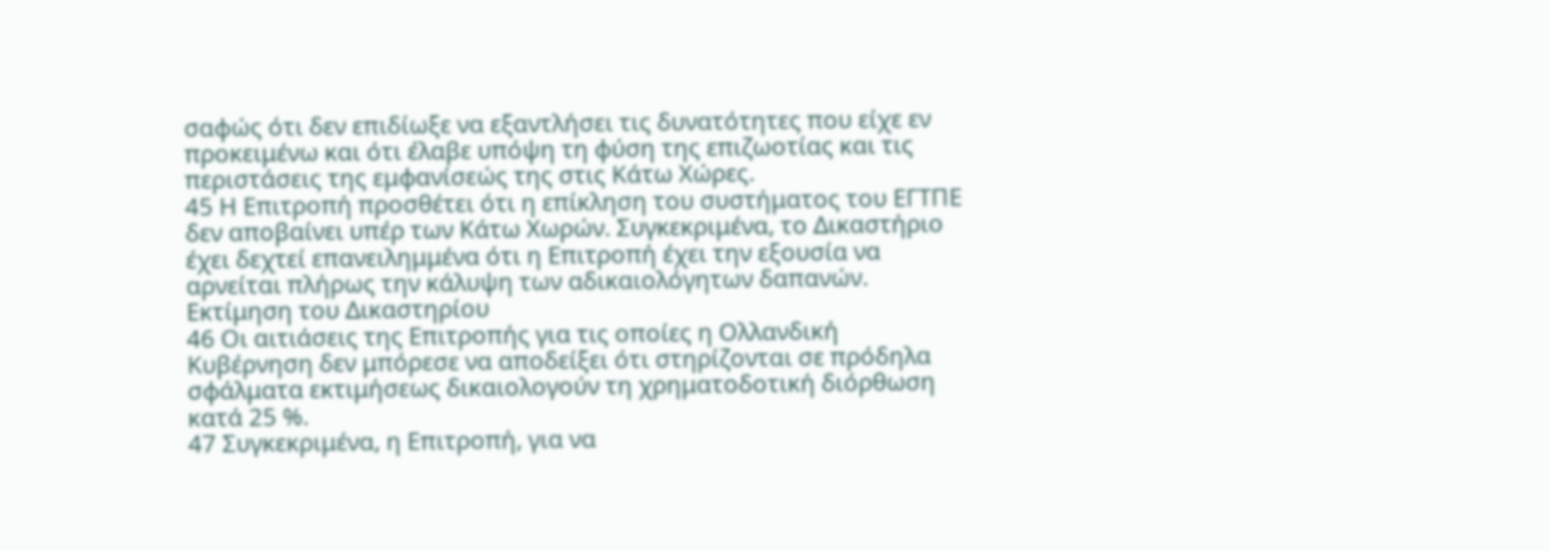σαφώς ότι δεν επιδίωξε να εξαντλήσει τις δυνατότητες που είχε εν προκειμένω και ότι έλαβε υπόψη τη φύση της επιζωοτίας και τις περιστάσεις της εμφανίσεώς της στις Κάτω Χώρες.
45 Η Επιτροπή προσθέτει ότι η επίκληση του συστήματος του ΕΓΤΠΕ δεν αποβαίνει υπέρ των Κάτω Χωρών. Συγκεκριμένα, το Δικαστήριο έχει δεχτεί επανειλημμένα ότι η Επιτροπή έχει την εξουσία να αρνείται πλήρως την κάλυψη των αδικαιολόγητων δαπανών.
Εκτίμηση του Δικαστηρίου
46 Οι αιτιάσεις της Επιτροπής για τις οποίες η Ολλανδική Κυβέρνηση δεν μπόρεσε να αποδείξει ότι στηρίζονται σε πρόδηλα σφάλματα εκτιμήσεως δικαιολογούν τη χρηματοδοτική διόρθωση κατά 25 %.
47 Συγκεκριμένα, η Επιτροπή, για να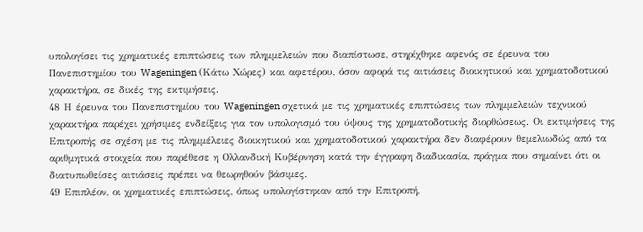υπολογίσει τις χρηματικές επιπτώσεις των πλημμελειών που διαπίστωσε, στηρίχθηκε αφενός σε έρευνα του Πανεπιστημίου του Wageningen (Κάτω Χώρες) και αφετέρου, όσον αφορά τις αιτιάσεις διοικητικού και χρηματοδοτικού χαρακτήρα, σε δικές της εκτιμήσεις.
48 Η έρευνα του Πανεπιστημίου του Wageningen σχετικά με τις χρηματικές επιπτώσεις των πλημμελειών τεχνικού χαρακτήρα παρέχει χρήσιμες ενδείξεις για τον υπολογισμό του ύψους της χρηματοδοτικής διορθώσεως. Οι εκτιμήσεις της Επιτροπής σε σχέση με τις πλημμέλειες διοικητικού και χρηματοδοτικού χαρακτήρα δεν διαφέρουν θεμελιωδώς από τα αριθμητικά στοιχεία που παρέθεσε η Ολλανδική Κυβέρνηση κατά την έγγραφη διαδικασία, πράγμα που σημαίνει ότι οι διατυπωθείσες αιτιάσεις πρέπει να θεωρηθούν βάσιμες.
49 Επιπλέον, οι χρηματικές επιπτώσεις, όπως υπολογίστηκαν από την Επιτροπή,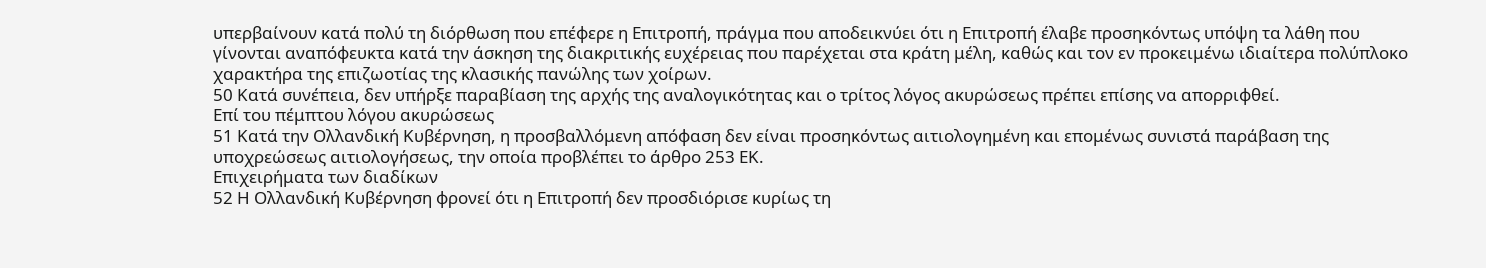υπερβαίνουν κατά πολύ τη διόρθωση που επέφερε η Επιτροπή, πράγμα που αποδεικνύει ότι η Επιτροπή έλαβε προσηκόντως υπόψη τα λάθη που γίνονται αναπόφευκτα κατά την άσκηση της διακριτικής ευχέρειας που παρέχεται στα κράτη μέλη, καθώς και τον εν προκειμένω ιδιαίτερα πολύπλοκο χαρακτήρα της επιζωοτίας της κλασικής πανώλης των χοίρων.
50 Κατά συνέπεια, δεν υπήρξε παραβίαση της αρχής της αναλογικότητας και ο τρίτος λόγος ακυρώσεως πρέπει επίσης να απορριφθεί.
Επί του πέμπτου λόγου ακυρώσεως
51 Κατά την Ολλανδική Κυβέρνηση, η προσβαλλόμενη απόφαση δεν είναι προσηκόντως αιτιολογημένη και επομένως συνιστά παράβαση της υποχρεώσεως αιτιολογήσεως, την οποία προβλέπει το άρθρο 253 ΕΚ.
Επιχειρήματα των διαδίκων
52 Η Ολλανδική Κυβέρνηση φρονεί ότι η Επιτροπή δεν προσδιόρισε κυρίως τη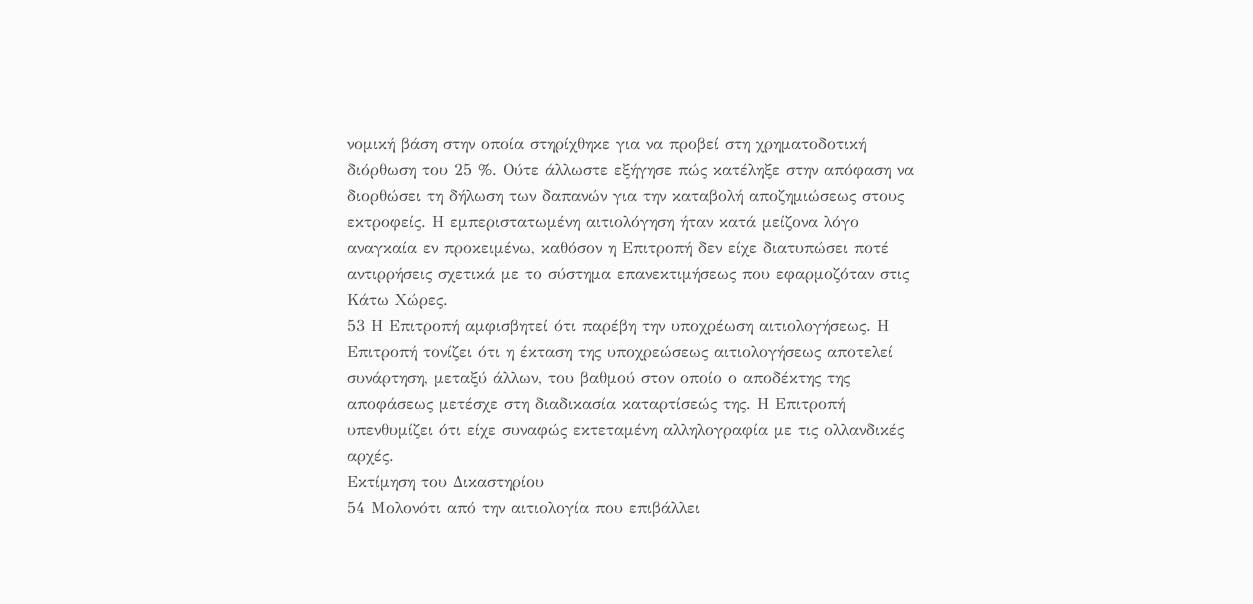νομική βάση στην οποία στηρίχθηκε για να προβεί στη χρηματοδοτική διόρθωση του 25 %. Ούτε άλλωστε εξήγησε πώς κατέληξε στην απόφαση να διορθώσει τη δήλωση των δαπανών για την καταβολή αποζημιώσεως στους εκτροφείς. Η εμπεριστατωμένη αιτιολόγηση ήταν κατά μείζονα λόγο αναγκαία εν προκειμένω, καθόσον η Επιτροπή δεν είχε διατυπώσει ποτέ αντιρρήσεις σχετικά με το σύστημα επανεκτιμήσεως που εφαρμοζόταν στις Κάτω Χώρες.
53 Η Επιτροπή αμφισβητεί ότι παρέβη την υποχρέωση αιτιολογήσεως. Η Επιτροπή τονίζει ότι η έκταση της υποχρεώσεως αιτιολογήσεως αποτελεί συνάρτηση, μεταξύ άλλων, του βαθμού στον οποίο ο αποδέκτης της αποφάσεως μετέσχε στη διαδικασία καταρτίσεώς της. Η Επιτροπή υπενθυμίζει ότι είχε συναφώς εκτεταμένη αλληλογραφία με τις ολλανδικές αρχές.
Εκτίμηση του Δικαστηρίου
54 Μολονότι από την αιτιολογία που επιβάλλει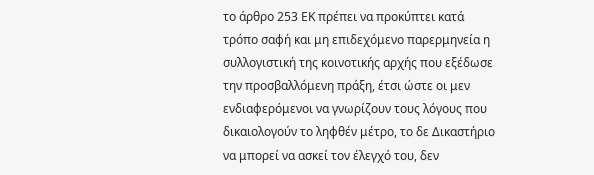το άρθρο 253 ΕΚ πρέπει να προκύπτει κατά τρόπο σαφή και μη επιδεχόμενο παρερμηνεία η συλλογιστική της κοινοτικής αρχής που εξέδωσε την προσβαλλόμενη πράξη, έτσι ώστε οι μεν ενδιαφερόμενοι να γνωρίζουν τους λόγους που δικαιολογούν το ληφθέν μέτρο, το δε Δικαστήριο να μπορεί να ασκεί τον έλεγχό του, δεν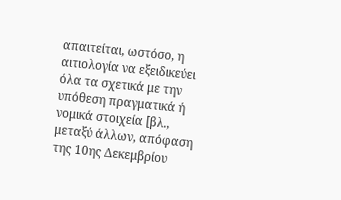απαιτείται, ωστόσο, η αιτιολογία να εξειδικεύει όλα τα σχετικά με την υπόθεση πραγματικά ή νομικά στοιχεία [βλ., μεταξύ άλλων, απόφαση της 10ης Δεκεμβρίου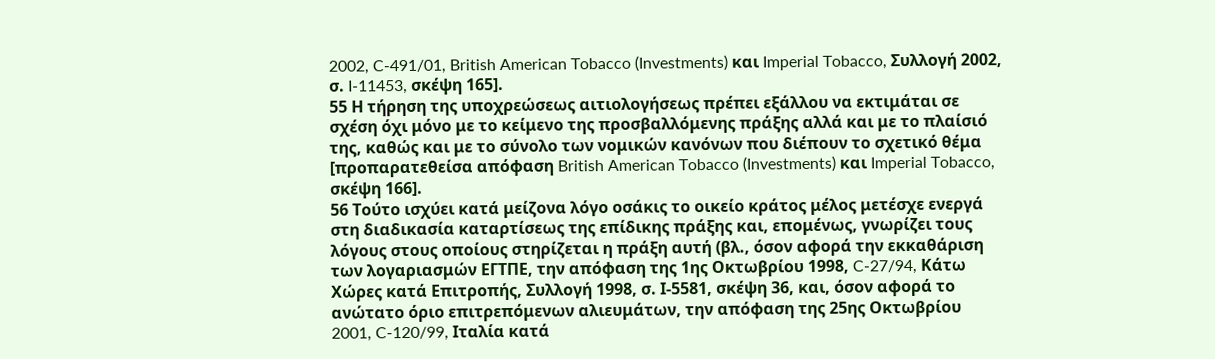2002, C-491/01, British American Tobacco (Investments) και Imperial Tobacco, Συλλογή 2002, σ. I-11453, σκέψη 165].
55 Η τήρηση της υποχρεώσεως αιτιολογήσεως πρέπει εξάλλου να εκτιμάται σε σχέση όχι μόνο με το κείμενο της προσβαλλόμενης πράξης αλλά και με το πλαίσιό της, καθώς και με το σύνολο των νομικών κανόνων που διέπουν το σχετικό θέμα [προπαρατεθείσα απόφαση British American Tobacco (Investments) και Imperial Tobacco, σκέψη 166].
56 Τούτο ισχύει κατά μείζονα λόγο οσάκις το οικείο κράτος μέλος μετέσχε ενεργά στη διαδικασία καταρτίσεως της επίδικης πράξης και, επομένως, γνωρίζει τους λόγους στους οποίους στηρίζεται η πράξη αυτή (βλ., όσον αφορά την εκκαθάριση των λογαριασμών ΕΓΤΠΕ, την απόφαση της 1ης Οκτωβρίου 1998, C-27/94, Κάτω Χώρες κατά Επιτροπής, Συλλογή 1998, σ. Ι-5581, σκέψη 36, και, όσον αφορά το ανώτατο όριο επιτρεπόμενων αλιευμάτων, την απόφαση της 25ης Οκτωβρίου 2001, C-120/99, Ιταλία κατά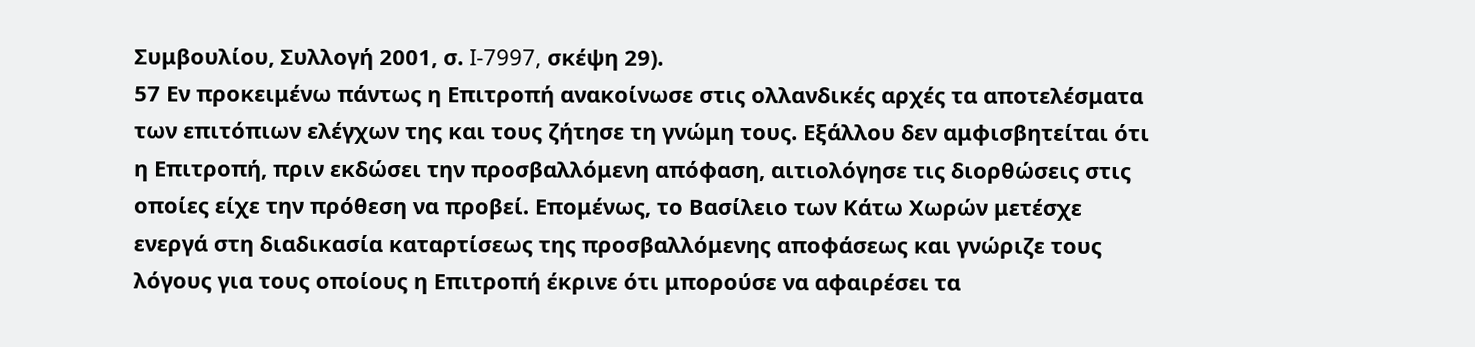Συμβουλίου, Συλλογή 2001, σ. I-7997, σκέψη 29).
57 Εν προκειμένω πάντως η Επιτροπή ανακοίνωσε στις ολλανδικές αρχές τα αποτελέσματα των επιτόπιων ελέγχων της και τους ζήτησε τη γνώμη τους. Εξάλλου δεν αμφισβητείται ότι η Επιτροπή, πριν εκδώσει την προσβαλλόμενη απόφαση, αιτιολόγησε τις διορθώσεις στις οποίες είχε την πρόθεση να προβεί. Επομένως, το Βασίλειο των Κάτω Χωρών μετέσχε ενεργά στη διαδικασία καταρτίσεως της προσβαλλόμενης αποφάσεως και γνώριζε τους λόγους για τους οποίους η Επιτροπή έκρινε ότι μπορούσε να αφαιρέσει τα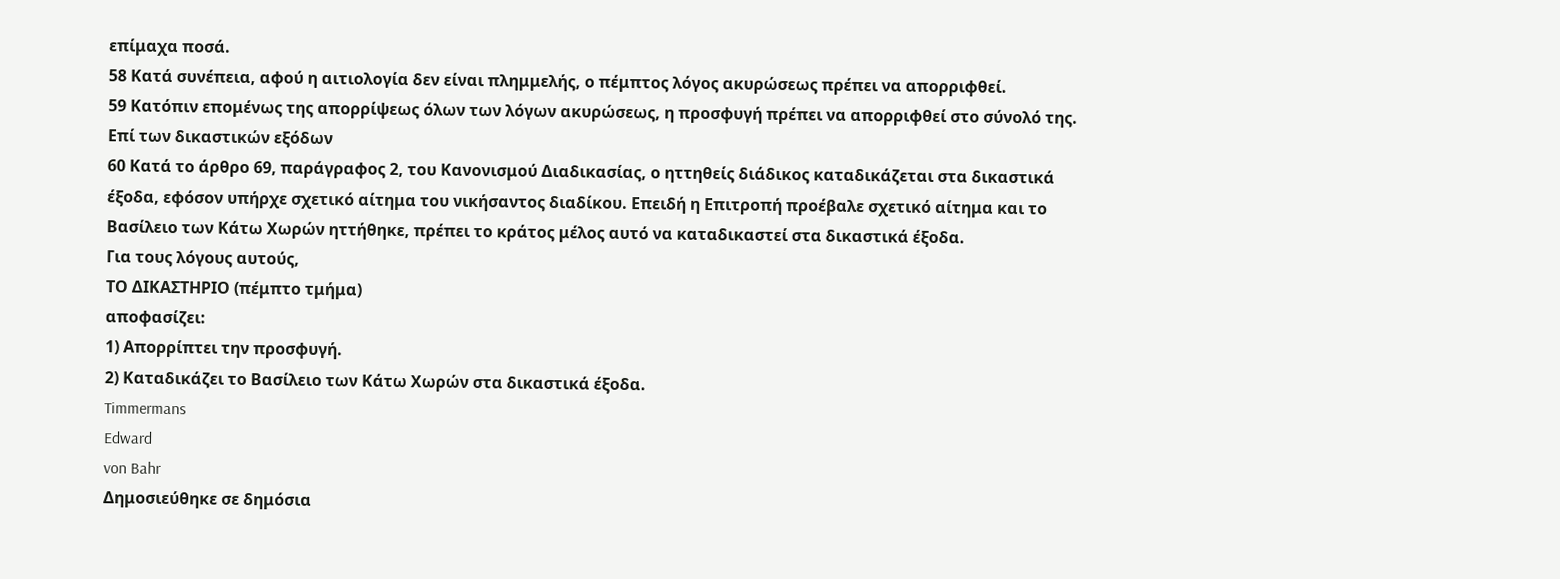επίμαχα ποσά.
58 Κατά συνέπεια, αφού η αιτιολογία δεν είναι πλημμελής, ο πέμπτος λόγος ακυρώσεως πρέπει να απορριφθεί.
59 Κατόπιν επομένως της απορρίψεως όλων των λόγων ακυρώσεως, η προσφυγή πρέπει να απορριφθεί στο σύνολό της.
Επί των δικαστικών εξόδων
60 Κατά το άρθρο 69, παράγραφος 2, του Κανονισμού Διαδικασίας, ο ηττηθείς διάδικος καταδικάζεται στα δικαστικά έξοδα, εφόσον υπήρχε σχετικό αίτημα του νικήσαντος διαδίκου. Επειδή η Επιτροπή προέβαλε σχετικό αίτημα και το Βασίλειο των Κάτω Χωρών ηττήθηκε, πρέπει το κράτος μέλος αυτό να καταδικαστεί στα δικαστικά έξοδα.
Για τους λόγους αυτούς,
ΤΟ ΔΙΚΑΣΤΗΡΙΟ (πέμπτο τμήμα)
αποφασίζει:
1) Απορρίπτει την προσφυγή.
2) Καταδικάζει το Βασίλειο των Κάτω Χωρών στα δικαστικά έξοδα.
Timmermans
Edward
von Bahr
Δημοσιεύθηκε σε δημόσια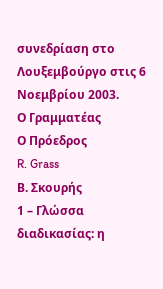συνεδρίαση στο Λουξεμβούργο στις 6 Νοεμβρίου 2003.
Ο Γραμματέας
Ο Πρόεδρος
R. Grass
Β. Σκουρής
1 – Γλώσσα διαδικασίας: η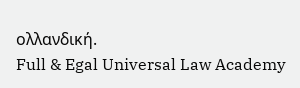ολλανδική.
Full & Egal Universal Law Academy